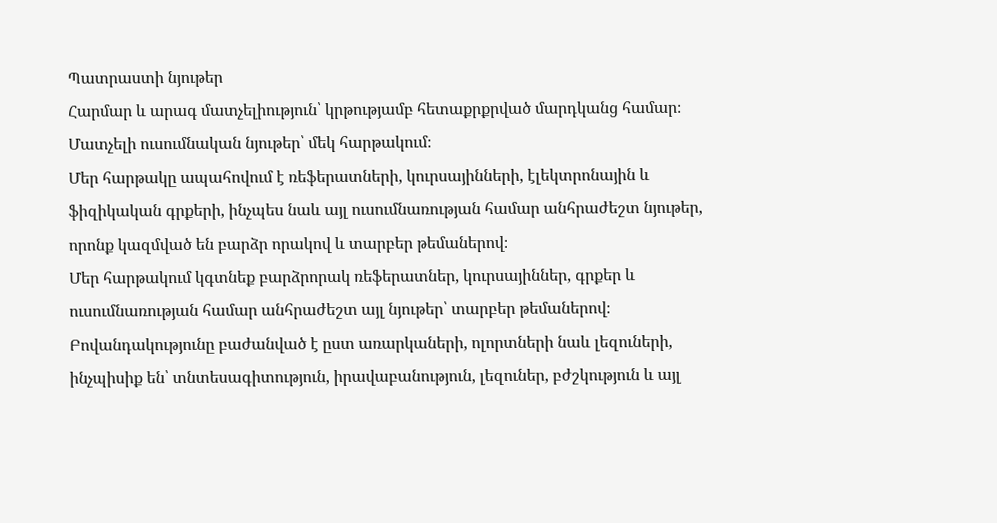Պատրաստի նյութեր
Հարմար և արագ մատչելիություն՝ կրթությամբ հետաքրքրված մարդկանց համար։
Մատչելի ուսումնական նյութեր՝ մեկ հարթակում։
Մեր հարթակը ապահովում է ռեֆերատների, կուրսայինների, էլեկտրոնային և ֆիզիկական գրքերի, ինչպես նաև այլ ուսումնառության համար անհրաժեշտ նյութեր, որոնք կազմված են բարձր որակով և տարբեր թեմաներով։
Մեր հարթակում կգտնեք բարձրորակ ռեֆերատներ, կուրսայիններ, գրքեր և ուսումնառության համար անհրաժեշտ այլ նյութեր՝ տարբեր թեմաներով։
Բովանդակությունը բաժանված է ըստ առարկաների, ոլորտների նաև լեզուների, ինչպիսիք են՝ տնտեսագիտություն, իրավաբանություն, լեզուներ, բժշկություն և այլ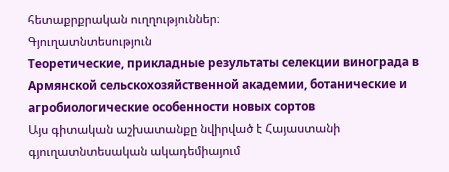հետաքրքրական ուղղություններ։
Գյուղատնտեսություն
Теоретические, прикладные результаты селекции винограда в Армянской сельскохозяйственной академии, ботанические и агробиологические особенности новых сортов
Այս գիտական աշխատանքը նվիրված է Հայաստանի գյուղատնտեսական ակադեմիայում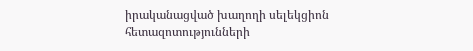իրականացված խաղողի սելեկցիոն հետազոտությունների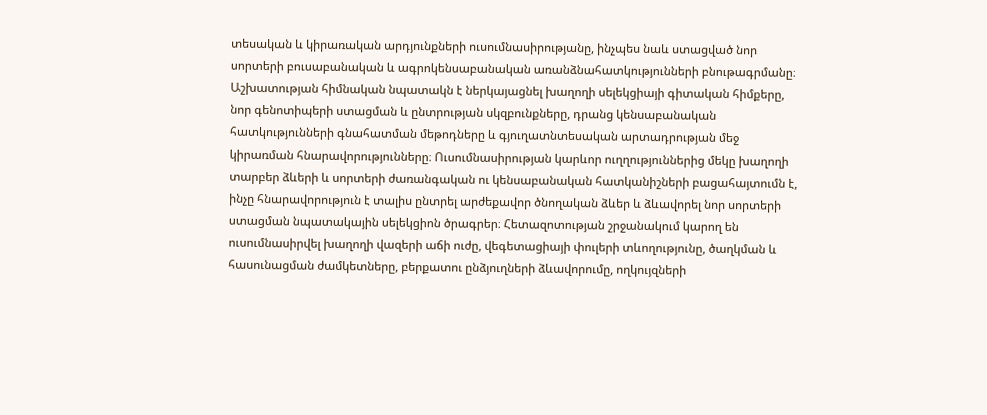տեսական և կիրառական արդյունքների ուսումնասիրությանը, ինչպես նաև ստացված նոր սորտերի բուսաբանական և ագրոկենսաբանական առանձնահատկությունների բնութագրմանը։ Աշխատության հիմնական նպատակն է ներկայացնել խաղողի սելեկցիայի գիտական հիմքերը, նոր գենոտիպերի ստացման և ընտրության սկզբունքները, դրանց կենսաբանական հատկությունների գնահատման մեթոդները և գյուղատնտեսական արտադրության մեջ կիրառման հնարավորությունները։ Ուսումնասիրության կարևոր ուղղություններից մեկը խաղողի տարբեր ձևերի և սորտերի ժառանգական ու կենսաբանական հատկանիշների բացահայտումն է, ինչը հնարավորություն է տալիս ընտրել արժեքավոր ծնողական ձևեր և ձևավորել նոր սորտերի ստացման նպատակային սելեկցիոն ծրագրեր։ Հետազոտության շրջանակում կարող են ուսումնասիրվել խաղողի վազերի աճի ուժը, վեգետացիայի փուլերի տևողությունը, ծաղկման և հասունացման ժամկետները, բերքատու ընձյուղների ձևավորումը, ողկույզների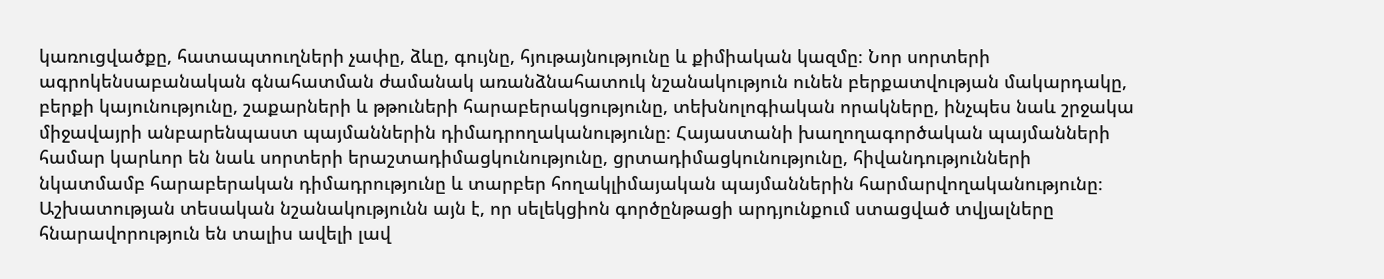կառուցվածքը, հատապտուղների չափը, ձևը, գույնը, հյութայնությունը և քիմիական կազմը։ Նոր սորտերի ագրոկենսաբանական գնահատման ժամանակ առանձնահատուկ նշանակություն ունեն բերքատվության մակարդակը, բերքի կայունությունը, շաքարների և թթուների հարաբերակցությունը, տեխնոլոգիական որակները, ինչպես նաև շրջակա միջավայրի անբարենպաստ պայմաններին դիմադրողականությունը։ Հայաստանի խաղողագործական պայմանների համար կարևոր են նաև սորտերի երաշտադիմացկունությունը, ցրտադիմացկունությունը, հիվանդությունների նկատմամբ հարաբերական դիմադրությունը և տարբեր հողակլիմայական պայմաններին հարմարվողականությունը։ Աշխատության տեսական նշանակությունն այն է, որ սելեկցիոն գործընթացի արդյունքում ստացված տվյալները հնարավորություն են տալիս ավելի լավ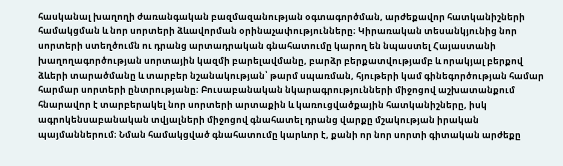հասկանալ խաղողի ժառանգական բազմազանության օգտագործման, արժեքավոր հատկանիշների համակցման և նոր սորտերի ձևավորման օրինաչափությունները։ Կիրառական տեսանկյունից նոր սորտերի ստեղծումն ու դրանց արտադրական գնահատումը կարող են նպաստել Հայաստանի խաղողագործության սորտային կազմի բարելավմանը, բարձր բերքատվությամբ և որակյալ բերքով ձևերի տարածմանը և տարբեր նշանակության՝ թարմ սպառման, հյութերի կամ գինեգործության համար հարմար սորտերի ընտրությանը։ Բուսաբանական նկարագրությունների միջոցով աշխատանքում հնարավոր է տարբերակել նոր սորտերի արտաքին և կառուցվածքային հատկանիշները, իսկ ագրոկենսաբանական տվյալների միջոցով գնահատել դրանց վարքը մշակության իրական պայմաններում։ Նման համակցված գնահատումը կարևոր է, քանի որ նոր սորտի գիտական արժեքը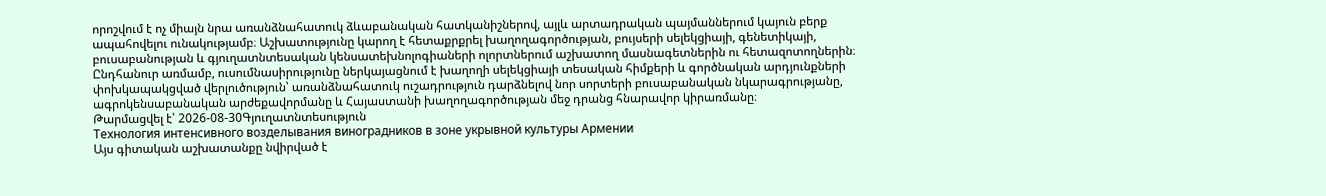որոշվում է ոչ միայն նրա առանձնահատուկ ձևաբանական հատկանիշներով, այլև արտադրական պայմաններում կայուն բերք ապահովելու ունակությամբ։ Աշխատությունը կարող է հետաքրքրել խաղողագործության, բույսերի սելեկցիայի, գենետիկայի, բուսաբանության և գյուղատնտեսական կենսատեխնոլոգիաների ոլորտներում աշխատող մասնագետներին ու հետազոտողներին։ Ընդհանուր առմամբ, ուսումնասիրությունը ներկայացնում է խաղողի սելեկցիայի տեսական հիմքերի և գործնական արդյունքների փոխկապակցված վերլուծություն՝ առանձնահատուկ ուշադրություն դարձնելով նոր սորտերի բուսաբանական նկարագրությանը, ագրոկենսաբանական արժեքավորմանը և Հայաստանի խաղողագործության մեջ դրանց հնարավոր կիրառմանը։
Թարմացվել է՝ 2026-08-30Գյուղատնտեսություն
Технология интенсивного возделывания виноградников в зоне укрывной культуры Армении
Այս գիտական աշխատանքը նվիրված է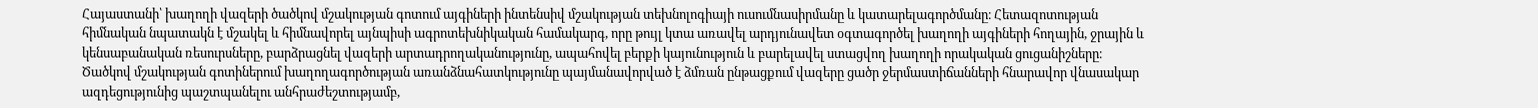Հայաստանի՝ խաղողի վազերի ծածկով մշակության գոտում այգիների ինտենսիվ մշակության տեխնոլոգիայի ուսումնասիրմանը և կատարելագործմանը։ Հետազոտության հիմնական նպատակն է մշակել և հիմնավորել այնպիսի ագրոտեխնիկական համակարգ, որը թույլ կտա առավել արդյունավետ օգտագործել խաղողի այգիների հողային, ջրային և կենսաբանական ռեսուրսները, բարձրացնել վազերի արտադրողականությունը, ապահովել բերքի կայունություն և բարելավել ստացվող խաղողի որակական ցուցանիշները։ Ծածկով մշակության գոտիներում խաղողագործության առանձնահատկությունը պայմանավորված է ձմռան ընթացքում վազերը ցածր ջերմաստիճանների հնարավոր վնասակար ազդեցությունից պաշտպանելու անհրաժեշտությամբ,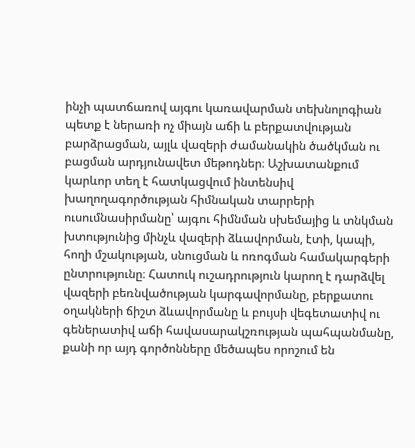ինչի պատճառով այգու կառավարման տեխնոլոգիան պետք է ներառի ոչ միայն աճի և բերքատվության բարձրացման, այլև վազերի ժամանակին ծածկման ու բացման արդյունավետ մեթոդներ։ Աշխատանքում կարևոր տեղ է հատկացվում ինտենսիվ խաղողագործության հիմնական տարրերի ուսումնասիրմանը՝ այգու հիմնման սխեմայից և տնկման խտությունից մինչև վազերի ձևավորման, էտի, կապի, հողի մշակության, սնուցման և ոռոգման համակարգերի ընտրությունը։ Հատուկ ուշադրություն կարող է դարձվել վազերի բեռնվածության կարգավորմանը, բերքատու օղակների ճիշտ ձևավորմանը և բույսի վեգետատիվ ու գեներատիվ աճի հավասարակշռության պահպանմանը, քանի որ այդ գործոնները մեծապես որոշում են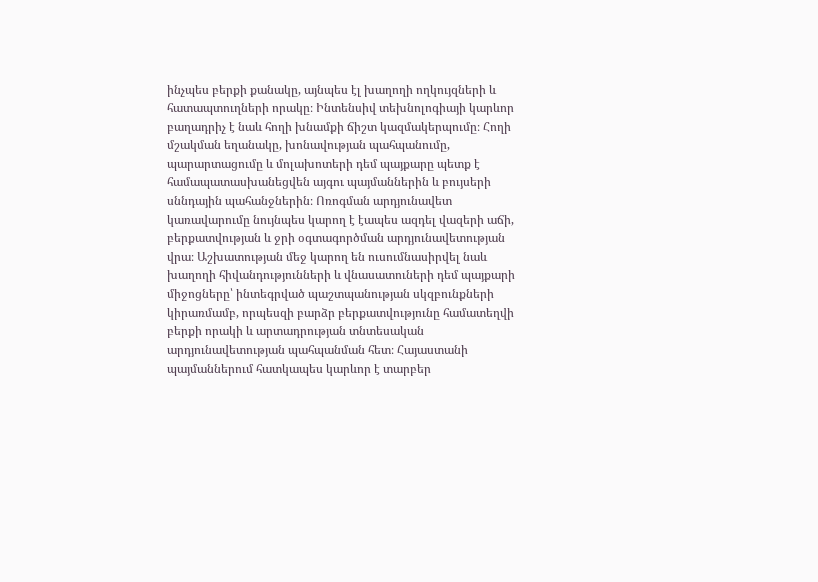ինչպես բերքի քանակը, այնպես էլ խաղողի ողկույզների և հատապտուղների որակը։ Ինտենսիվ տեխնոլոգիայի կարևոր բաղադրիչ է նաև հողի խնամքի ճիշտ կազմակերպումը։ Հողի մշակման եղանակը, խոնավության պահպանումը, պարարտացումը և մոլախոտերի դեմ պայքարը պետք է համապատասխանեցվեն այգու պայմաններին և բույսերի սննդային պահանջներին։ Ոռոգման արդյունավետ կառավարումը նույնպես կարող է էապես ազդել վազերի աճի, բերքատվության և ջրի օգտագործման արդյունավետության վրա։ Աշխատության մեջ կարող են ուսումնասիրվել նաև խաղողի հիվանդությունների և վնասատուների դեմ պայքարի միջոցները՝ ինտեգրված պաշտպանության սկզբունքների կիրառմամբ, որպեսզի բարձր բերքատվությունը համատեղվի բերքի որակի և արտադրության տնտեսական արդյունավետության պահպանման հետ։ Հայաստանի պայմաններում հատկապես կարևոր է տարբեր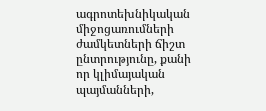ագրոտեխնիկական միջոցառումների ժամկետների ճիշտ ընտրությունը, քանի որ կլիմայական պայմանների,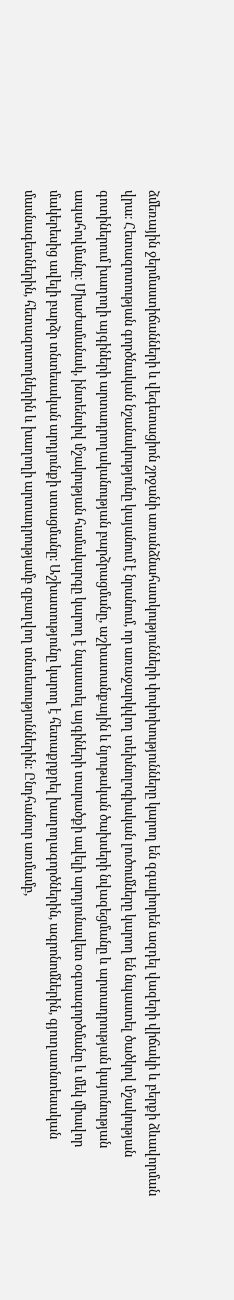ձմեռային ջերմաստիճանների և վեգետացիոն շրջանի առանձնահատկությունների փոփոխությունները կարող են զգալիորեն ազդել վազերի վիճակի և բերքի ձևավորման վրա։ Հետազոտության գործնական նշանակությունը կայանում է նրանում, որ առաջարկվող տեխնոլոգիական լուծումները կարող են նպաստել ծածկով մշակության գոտիներում խաղողի այգիների արտադրողականության բարձրացմանը, աշխատանքային և նյութական ծախսերի նվազեցմանը և արտադրության կայունության ապահովմանը։ Միաժամանակ, ինտենսիվ մշակության համակարգը կարող է նպաստել այգիների տարածքի ավելի արդյունավետ օգտագործմանը և մեկ միավոր մակերեսից ավելի բարձր տնտեսական արդյունքի ստացմանը։ Աշխատությունը կարող է հետաքրքրել խաղողագործներին, ագրոնոմներին, գյուղատնտեսական մասնագետներին, հետազոտողներին և խաղողի արտադրությամբ զբաղվող տնտեսություններին։ Ընդհանուր առմամբ,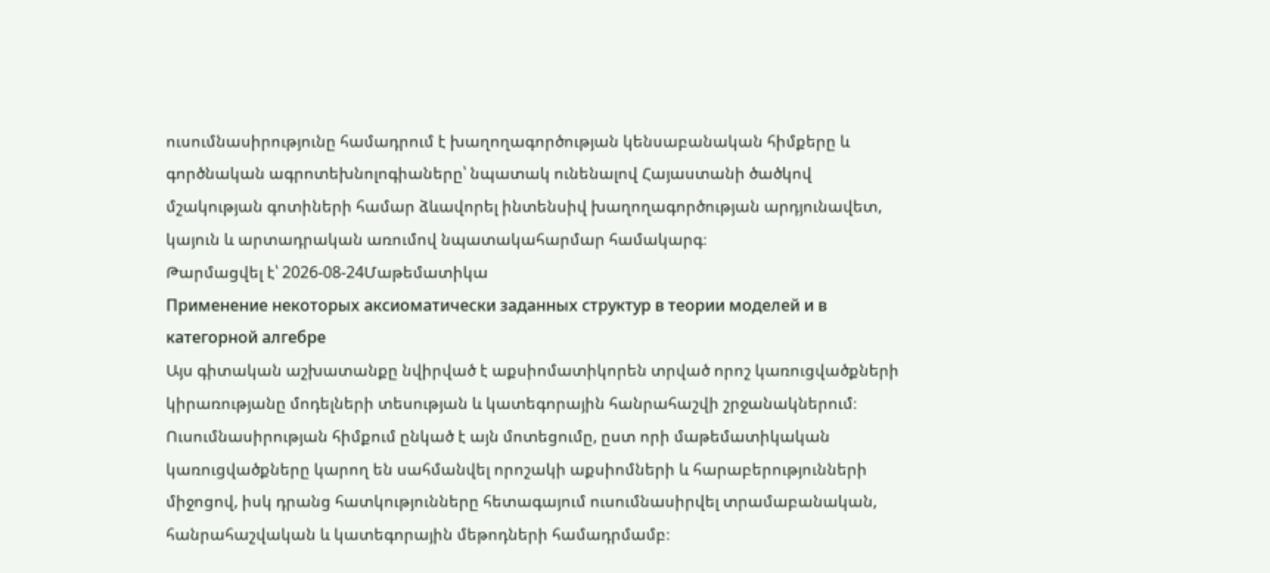ուսումնասիրությունը համադրում է խաղողագործության կենսաբանական հիմքերը և գործնական ագրոտեխնոլոգիաները՝ նպատակ ունենալով Հայաստանի ծածկով մշակության գոտիների համար ձևավորել ինտենսիվ խաղողագործության արդյունավետ, կայուն և արտադրական առումով նպատակահարմար համակարգ։
Թարմացվել է՝ 2026-08-24Մաթեմատիկա
Применение некоторых аксиоматически заданных структур в теории моделей и в категорной алгебре
Այս գիտական աշխատանքը նվիրված է աքսիոմատիկորեն տրված որոշ կառուցվածքների կիրառությանը մոդելների տեսության և կատեգորային հանրահաշվի շրջանակներում։ Ուսումնասիրության հիմքում ընկած է այն մոտեցումը, ըստ որի մաթեմատիկական կառուցվածքները կարող են սահմանվել որոշակի աքսիոմների և հարաբերությունների միջոցով, իսկ դրանց հատկությունները հետագայում ուսումնասիրվել տրամաբանական, հանրահաշվական և կատեգորային մեթոդների համադրմամբ։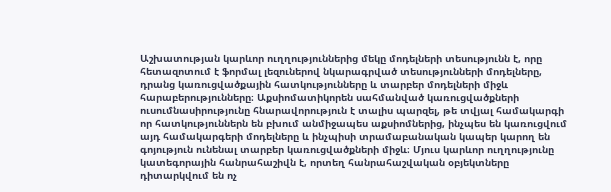Աշխատության կարևոր ուղղություններից մեկը մոդելների տեսությունն է, որը հետազոտում է ֆորմալ լեզուներով նկարագրված տեսությունների մոդելները, դրանց կառուցվածքային հատկությունները և տարբեր մոդելների միջև հարաբերությունները։ Աքսիոմատիկորեն սահմանված կառուցվածքների ուսումնասիրությունը հնարավորություն է տալիս պարզել, թե տվյալ համակարգի որ հատկություններն են բխում անմիջապես աքսիոմներից, ինչպես են կառուցվում այդ համակարգերի մոդելները և ինչպիսի տրամաբանական կապեր կարող են գոյություն ունենալ տարբեր կառուցվածքների միջև։ Մյուս կարևոր ուղղությունը կատեգորային հանրահաշիվն է, որտեղ հանրահաշվական օբյեկտները դիտարկվում են ոչ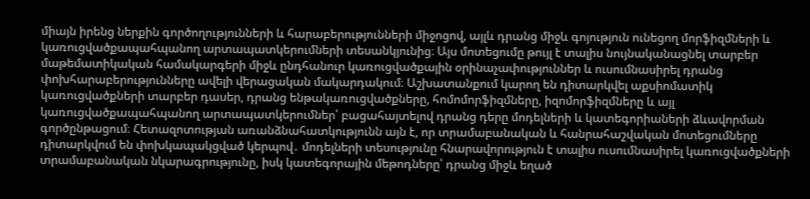միայն իրենց ներքին գործողությունների և հարաբերությունների միջոցով, այլև դրանց միջև գոյություն ունեցող մորֆիզմների և կառուցվածքապահպանող արտապատկերումների տեսանկյունից։ Այս մոտեցումը թույլ է տալիս նույնականացնել տարբեր մաթեմատիկական համակարգերի միջև ընդհանուր կառուցվածքային օրինաչափություններ և ուսումնասիրել դրանց փոխհարաբերությունները ավելի վերացական մակարդակում։ Աշխատանքում կարող են դիտարկվել աքսիոմատիկ կառուցվածքների տարբեր դասեր, դրանց ենթակառուցվածքները, հոմոմորֆիզմները, իզոմորֆիզմները և այլ կառուցվածքապահպանող արտապատկերումներ՝ բացահայտելով դրանց դերը մոդելների և կատեգորիաների ձևավորման գործընթացում։ Հետազոտության առանձնահատկությունն այն է, որ տրամաբանական և հանրահաշվական մոտեցումները դիտարկվում են փոխկապակցված կերպով․ մոդելների տեսությունը հնարավորություն է տալիս ուսումնասիրել կառուցվածքների տրամաբանական նկարագրությունը, իսկ կատեգորային մեթոդները՝ դրանց միջև եղած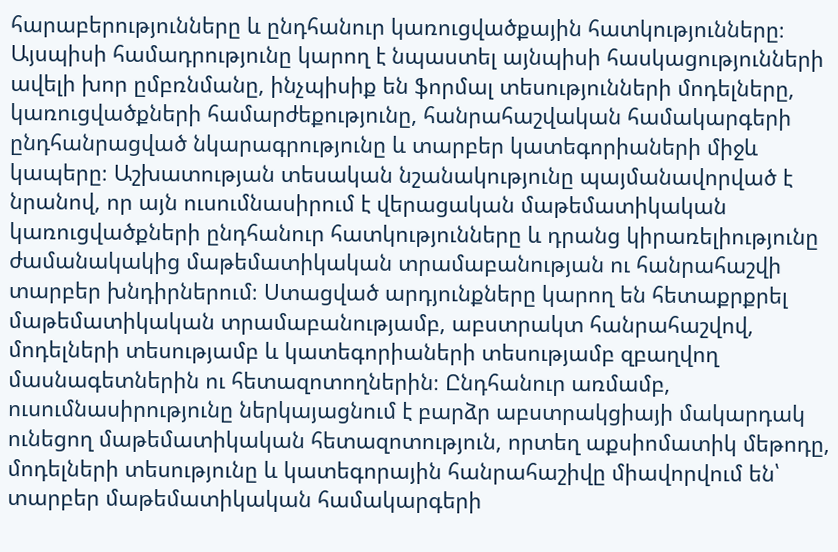հարաբերությունները և ընդհանուր կառուցվածքային հատկությունները։ Այսպիսի համադրությունը կարող է նպաստել այնպիսի հասկացությունների ավելի խոր ըմբռնմանը, ինչպիսիք են ֆորմալ տեսությունների մոդելները, կառուցվածքների համարժեքությունը, հանրահաշվական համակարգերի ընդհանրացված նկարագրությունը և տարբեր կատեգորիաների միջև կապերը։ Աշխատության տեսական նշանակությունը պայմանավորված է նրանով, որ այն ուսումնասիրում է վերացական մաթեմատիկական կառուցվածքների ընդհանուր հատկությունները և դրանց կիրառելիությունը ժամանակակից մաթեմատիկական տրամաբանության ու հանրահաշվի տարբեր խնդիրներում։ Ստացված արդյունքները կարող են հետաքրքրել մաթեմատիկական տրամաբանությամբ, աբստրակտ հանրահաշվով, մոդելների տեսությամբ և կատեգորիաների տեսությամբ զբաղվող մասնագետներին ու հետազոտողներին։ Ընդհանուր առմամբ, ուսումնասիրությունը ներկայացնում է բարձր աբստրակցիայի մակարդակ ունեցող մաթեմատիկական հետազոտություն, որտեղ աքսիոմատիկ մեթոդը, մոդելների տեսությունը և կատեգորային հանրահաշիվը միավորվում են՝ տարբեր մաթեմատիկական համակարգերի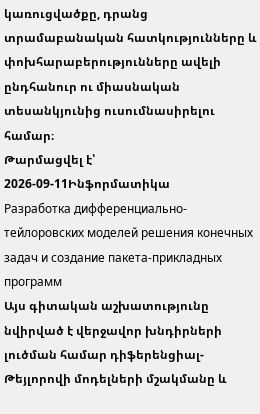կառուցվածքը, դրանց տրամաբանական հատկությունները և փոխհարաբերությունները ավելի ընդհանուր ու միասնական տեսանկյունից ուսումնասիրելու համար։
Թարմացվել է՝ 2026-09-11Ինֆորմատիկա
Разработка дифференциально-тейлоровских моделей решения конечных задач и создание пакета-прикладных программ
Այս գիտական աշխատությունը նվիրված է վերջավոր խնդիրների լուծման համար դիֆերենցիալ-Թեյլորովի մոդելների մշակմանը և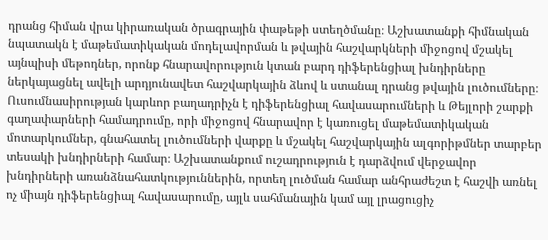դրանց հիման վրա կիրառական ծրագրային փաթեթի ստեղծմանը։ Աշխատանքի հիմնական նպատակն է մաթեմատիկական մոդելավորման և թվային հաշվարկների միջոցով մշակել այնպիսի մեթոդներ, որոնք հնարավորություն կտան բարդ դիֆերենցիալ խնդիրները ներկայացնել ավելի արդյունավետ հաշվարկային ձևով և ստանալ դրանց թվային լուծումները։ Ուսումնասիրության կարևոր բաղադրիչն է դիֆերենցիալ հավասարումների և Թեյլորի շարքի գաղափարների համադրումը, որի միջոցով հնարավոր է կառուցել մաթեմատիկական մոտարկումներ, գնահատել լուծումների վարքը և մշակել հաշվարկային ալգորիթմներ տարբեր տեսակի խնդիրների համար։ Աշխատանքում ուշադրություն է դարձվում վերջավոր խնդիրների առանձնահատկություններին, որտեղ լուծման համար անհրաժեշտ է հաշվի առնել ոչ միայն դիֆերենցիալ հավասարումը, այլև սահմանային կամ այլ լրացուցիչ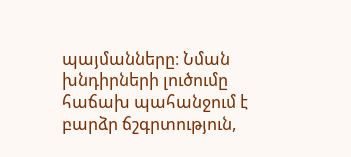պայմանները։ Նման խնդիրների լուծումը հաճախ պահանջում է բարձր ճշգրտություն,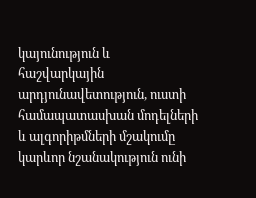կայունություն և հաշվարկային արդյունավետություն, ուստի համապատասխան մոդելների և ալգորիթմների մշակումը կարևոր նշանակություն ունի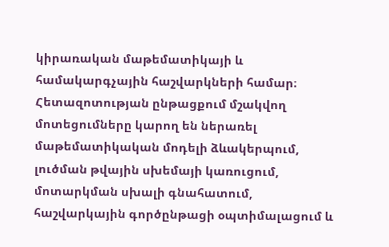կիրառական մաթեմատիկայի և համակարգչային հաշվարկների համար։ Հետազոտության ընթացքում մշակվող մոտեցումները կարող են ներառել մաթեմատիկական մոդելի ձևակերպում, լուծման թվային սխեմայի կառուցում, մոտարկման սխալի գնահատում, հաշվարկային գործընթացի օպտիմալացում և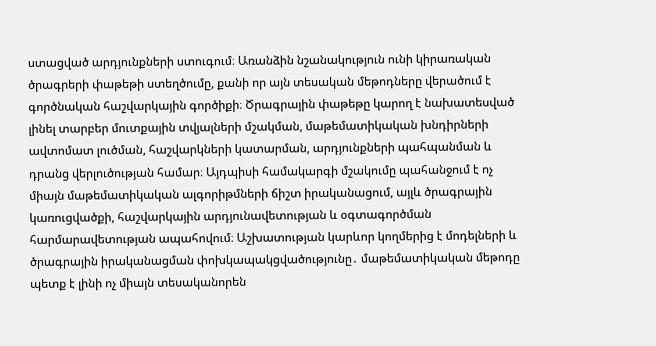ստացված արդյունքների ստուգում։ Առանձին նշանակություն ունի կիրառական ծրագրերի փաթեթի ստեղծումը, քանի որ այն տեսական մեթոդները վերածում է գործնական հաշվարկային գործիքի։ Ծրագրային փաթեթը կարող է նախատեսված լինել տարբեր մուտքային տվյալների մշակման, մաթեմատիկական խնդիրների ավտոմատ լուծման, հաշվարկների կատարման, արդյունքների պահպանման և դրանց վերլուծության համար։ Այդպիսի համակարգի մշակումը պահանջում է ոչ միայն մաթեմատիկական ալգորիթմների ճիշտ իրականացում, այլև ծրագրային կառուցվածքի, հաշվարկային արդյունավետության և օգտագործման հարմարավետության ապահովում։ Աշխատության կարևոր կողմերից է մոդելների և ծրագրային իրականացման փոխկապակցվածությունը․ մաթեմատիկական մեթոդը պետք է լինի ոչ միայն տեսականորեն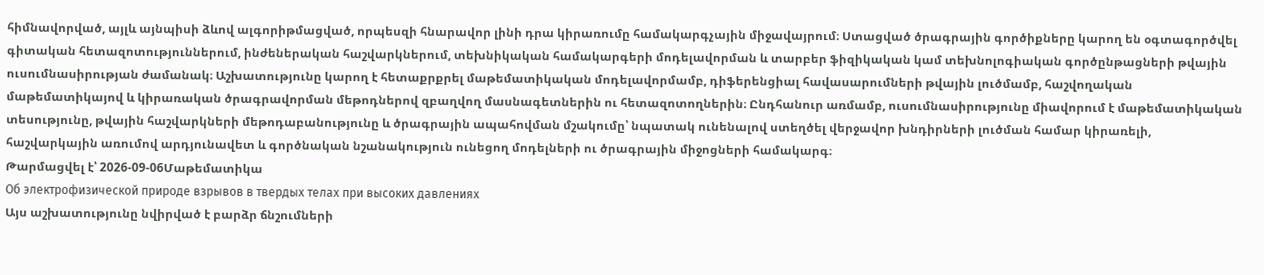հիմնավորված, այլև այնպիսի ձևով ալգորիթմացված, որպեսզի հնարավոր լինի դրա կիրառումը համակարգչային միջավայրում։ Ստացված ծրագրային գործիքները կարող են օգտագործվել գիտական հետազոտություններում, ինժեներական հաշվարկներում, տեխնիկական համակարգերի մոդելավորման և տարբեր ֆիզիկական կամ տեխնոլոգիական գործընթացների թվային ուսումնասիրության ժամանակ։ Աշխատությունը կարող է հետաքրքրել մաթեմատիկական մոդելավորմամբ, դիֆերենցիալ հավասարումների թվային լուծմամբ, հաշվողական մաթեմատիկայով և կիրառական ծրագրավորման մեթոդներով զբաղվող մասնագետներին ու հետազոտողներին։ Ընդհանուր առմամբ, ուսումնասիրությունը միավորում է մաթեմատիկական տեսությունը, թվային հաշվարկների մեթոդաբանությունը և ծրագրային ապահովման մշակումը՝ նպատակ ունենալով ստեղծել վերջավոր խնդիրների լուծման համար կիրառելի, հաշվարկային առումով արդյունավետ և գործնական նշանակություն ունեցող մոդելների ու ծրագրային միջոցների համակարգ։
Թարմացվել է՝ 2026-09-06Մաթեմատիկա
Об электрофизической природе взрывов в твердых телах при высоких давлениях
Այս աշխատությունը նվիրված է բարձր ճնշումների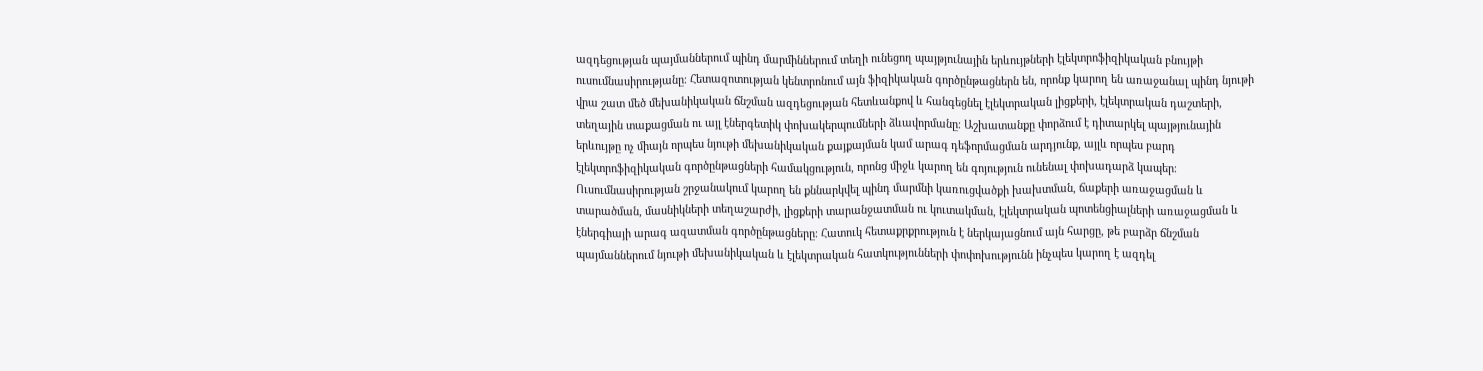ազդեցության պայմաններում պինդ մարմիններում տեղի ունեցող պայթյունային երևույթների էլեկտրոֆիզիկական բնույթի ուսումնասիրությանը։ Հետազոտության կենտրոնում այն ֆիզիկական գործընթացներն են, որոնք կարող են առաջանալ պինդ նյութի վրա շատ մեծ մեխանիկական ճնշման ազդեցության հետևանքով և հանգեցնել էլեկտրական լիցքերի, էլեկտրական դաշտերի, տեղային տաքացման ու այլ էներգետիկ փոխակերպումների ձևավորմանը։ Աշխատանքը փորձում է դիտարկել պայթյունային երևույթը ոչ միայն որպես նյութի մեխանիկական քայքայման կամ արագ դեֆորմացման արդյունք, այլև որպես բարդ էլեկտրոֆիզիկական գործընթացների համակցություն, որոնց միջև կարող են գոյություն ունենալ փոխադարձ կապեր։ Ուսումնասիրության շրջանակում կարող են քննարկվել պինդ մարմնի կառուցվածքի խախտման, ճաքերի առաջացման և տարածման, մասնիկների տեղաշարժի, լիցքերի տարանջատման ու կուտակման, էլեկտրական պոտենցիալների առաջացման և էներգիայի արագ ազատման գործընթացները։ Հատուկ հետաքրքրություն է ներկայացնում այն հարցը, թե բարձր ճնշման պայմաններում նյութի մեխանիկական և էլեկտրական հատկությունների փոփոխությունն ինչպես կարող է ազդել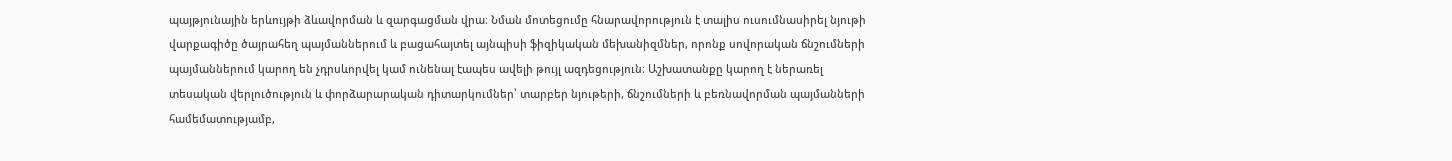պայթյունային երևույթի ձևավորման և զարգացման վրա։ Նման մոտեցումը հնարավորություն է տալիս ուսումնասիրել նյութի վարքագիծը ծայրահեղ պայմաններում և բացահայտել այնպիսի ֆիզիկական մեխանիզմներ, որոնք սովորական ճնշումների պայմաններում կարող են չդրսևորվել կամ ունենալ էապես ավելի թույլ ազդեցություն։ Աշխատանքը կարող է ներառել տեսական վերլուծություն և փորձարարական դիտարկումներ՝ տարբեր նյութերի, ճնշումների և բեռնավորման պայմանների համեմատությամբ,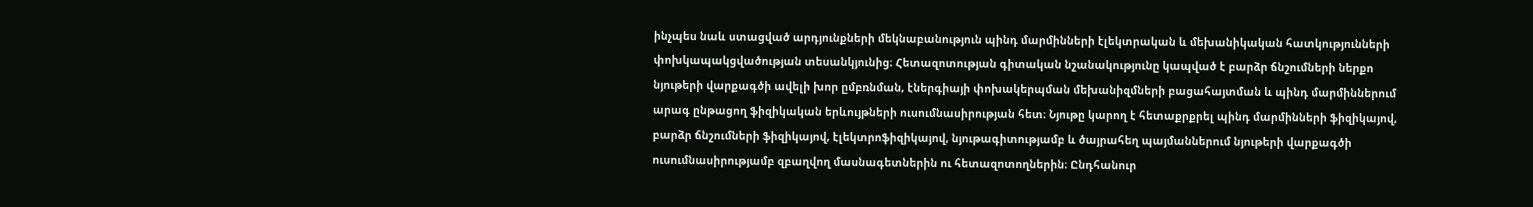ինչպես նաև ստացված արդյունքների մեկնաբանություն պինդ մարմինների էլեկտրական և մեխանիկական հատկությունների փոխկապակցվածության տեսանկյունից։ Հետազոտության գիտական նշանակությունը կապված է բարձր ճնշումների ներքո նյութերի վարքագծի ավելի խոր ըմբռնման, էներգիայի փոխակերպման մեխանիզմների բացահայտման և պինդ մարմիններում արագ ընթացող ֆիզիկական երևույթների ուսումնասիրության հետ։ Նյութը կարող է հետաքրքրել պինդ մարմինների ֆիզիկայով, բարձր ճնշումների ֆիզիկայով, էլեկտրոֆիզիկայով, նյութագիտությամբ և ծայրահեղ պայմաններում նյութերի վարքագծի ուսումնասիրությամբ զբաղվող մասնագետներին ու հետազոտողներին։ Ընդհանուր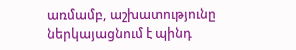առմամբ, աշխատությունը ներկայացնում է պինդ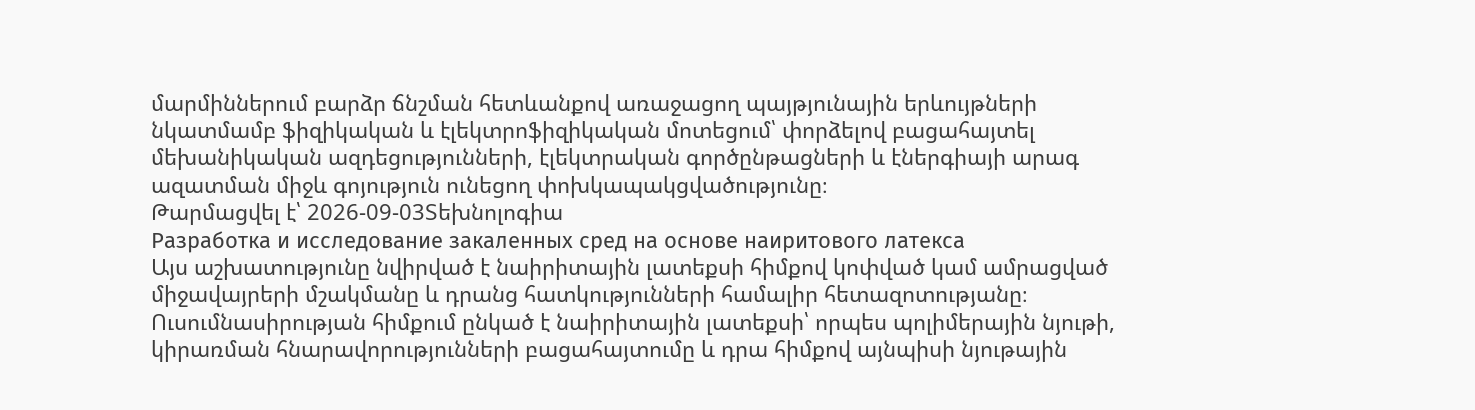մարմիններում բարձր ճնշման հետևանքով առաջացող պայթյունային երևույթների նկատմամբ ֆիզիկական և էլեկտրոֆիզիկական մոտեցում՝ փորձելով բացահայտել մեխանիկական ազդեցությունների, էլեկտրական գործընթացների և էներգիայի արագ ազատման միջև գոյություն ունեցող փոխկապակցվածությունը։
Թարմացվել է՝ 2026-09-03Տեխնոլոգիա
Разработка и исследование закаленных сред на основе наиритового латекса
Այս աշխատությունը նվիրված է նաիրիտային լատեքսի հիմքով կոփված կամ ամրացված միջավայրերի մշակմանը և դրանց հատկությունների համալիր հետազոտությանը։ Ուսումնասիրության հիմքում ընկած է նաիրիտային լատեքսի՝ որպես պոլիմերային նյութի, կիրառման հնարավորությունների բացահայտումը և դրա հիմքով այնպիսի նյութային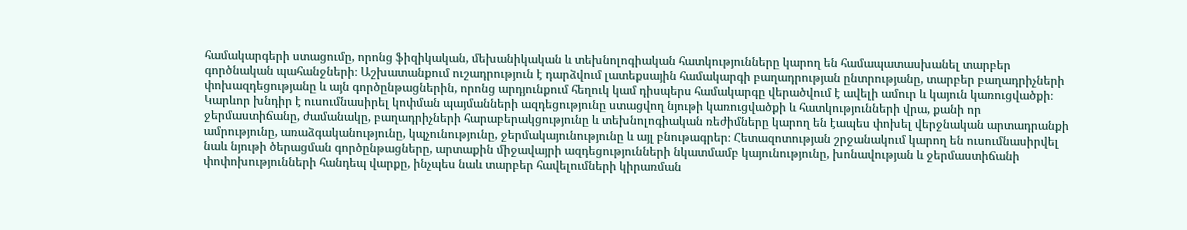համակարգերի ստացումը, որոնց ֆիզիկական, մեխանիկական և տեխնոլոգիական հատկությունները կարող են համապատասխանել տարբեր գործնական պահանջների։ Աշխատանքում ուշադրություն է դարձվում լատեքսային համակարգի բաղադրության ընտրությանը, տարբեր բաղադրիչների փոխազդեցությանը և այն գործընթացներին, որոնց արդյունքում հեղուկ կամ դիսպերս համակարգը վերածվում է ավելի ամուր և կայուն կառուցվածքի։ Կարևոր խնդիր է ուսումնասիրել կոփման պայմանների ազդեցությունը ստացվող նյութի կառուցվածքի և հատկությունների վրա, քանի որ ջերմաստիճանը, ժամանակը, բաղադրիչների հարաբերակցությունը և տեխնոլոգիական ռեժիմները կարող են էապես փոխել վերջնական արտադրանքի ամրությունը, առաձգականությունը, կպչունությունը, ջերմակայունությունը և այլ բնութագրեր։ Հետազոտության շրջանակում կարող են ուսումնասիրվել նաև նյութի ծերացման գործընթացները, արտաքին միջավայրի ազդեցությունների նկատմամբ կայունությունը, խոնավության և ջերմաստիճանի փոփոխությունների հանդեպ վարքը, ինչպես նաև տարբեր հավելումների կիրառման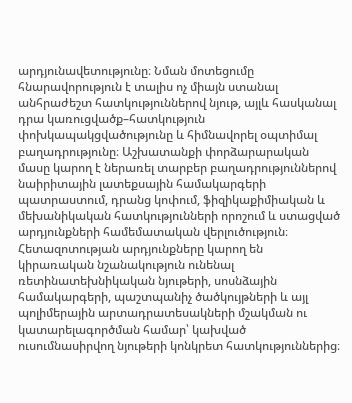արդյունավետությունը։ Նման մոտեցումը հնարավորություն է տալիս ոչ միայն ստանալ անհրաժեշտ հատկություններով նյութ, այլև հասկանալ դրա կառուցվածք–հատկություն փոխկապակցվածությունը և հիմնավորել օպտիմալ բաղադրությունը։ Աշխատանքի փորձարարական մասը կարող է ներառել տարբեր բաղադրություններով նաիրիտային լատեքսային համակարգերի պատրաստում, դրանց կոփում, ֆիզիկաքիմիական և մեխանիկական հատկությունների որոշում և ստացված արդյունքների համեմատական վերլուծություն։ Հետազոտության արդյունքները կարող են կիրառական նշանակություն ունենալ ռետինատեխնիկական նյութերի, սոսնձային համակարգերի, պաշտպանիչ ծածկույթների և այլ պոլիմերային արտադրատեսակների մշակման ու կատարելագործման համար՝ կախված ուսումնասիրվող նյութերի կոնկրետ հատկություններից։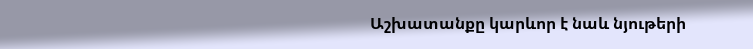Աշխատանքը կարևոր է նաև նյութերի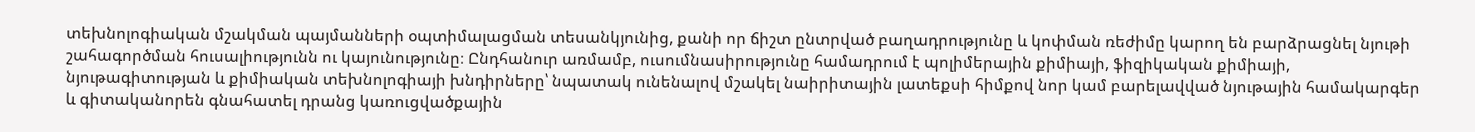տեխնոլոգիական մշակման պայմանների օպտիմալացման տեսանկյունից, քանի որ ճիշտ ընտրված բաղադրությունը և կոփման ռեժիմը կարող են բարձրացնել նյութի շահագործման հուսալիությունն ու կայունությունը։ Ընդհանուր առմամբ, ուսումնասիրությունը համադրում է պոլիմերային քիմիայի, ֆիզիկական քիմիայի, նյութագիտության և քիմիական տեխնոլոգիայի խնդիրները՝ նպատակ ունենալով մշակել նաիրիտային լատեքսի հիմքով նոր կամ բարելավված նյութային համակարգեր և գիտականորեն գնահատել դրանց կառուցվածքային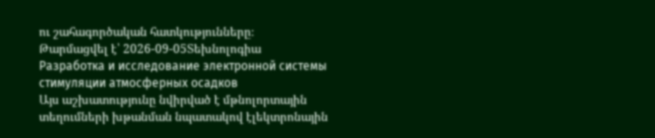ու շահագործական հատկությունները։
Թարմացվել է՝ 2026-09-05Տեխնոլոգիա
Разработка и исследование электронной системы стимуляции атмосферных осадков
Այս աշխատությունը նվիրված է մթնոլորտային տեղումների խթանման նպատակով էլեկտրոնային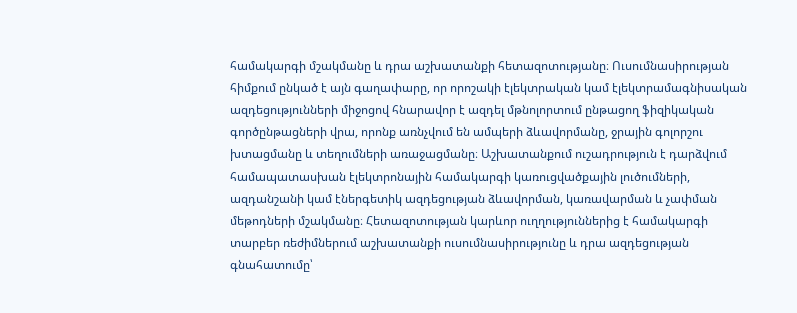համակարգի մշակմանը և դրա աշխատանքի հետազոտությանը։ Ուսումնասիրության հիմքում ընկած է այն գաղափարը, որ որոշակի էլեկտրական կամ էլեկտրամագնիսական ազդեցությունների միջոցով հնարավոր է ազդել մթնոլորտում ընթացող ֆիզիկական գործընթացների վրա, որոնք առնչվում են ամպերի ձևավորմանը, ջրային գոլորշու խտացմանը և տեղումների առաջացմանը։ Աշխատանքում ուշադրություն է դարձվում համապատասխան էլեկտրոնային համակարգի կառուցվածքային լուծումների, ազդանշանի կամ էներգետիկ ազդեցության ձևավորման, կառավարման և չափման մեթոդների մշակմանը։ Հետազոտության կարևոր ուղղություններից է համակարգի տարբեր ռեժիմներում աշխատանքի ուսումնասիրությունը և դրա ազդեցության գնահատումը՝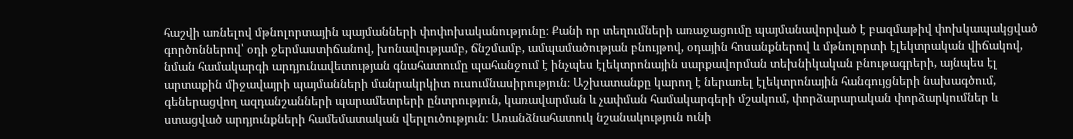հաշվի առնելով մթնոլորտային պայմանների փոփոխականությունը։ Քանի որ տեղումների առաջացումը պայմանավորված է բազմաթիվ փոխկապակցված գործոններով՝ օդի ջերմաստիճանով, խոնավությամբ, ճնշմամբ, ամպամածության բնույթով, օդային հոսանքներով և մթնոլորտի էլեկտրական վիճակով, նման համակարգի արդյունավետության գնահատումը պահանջում է ինչպես էլեկտրոնային սարքավորման տեխնիկական բնութագրերի, այնպես էլ արտաքին միջավայրի պայմանների մանրակրկիտ ուսումնասիրություն։ Աշխատանքը կարող է ներառել էլեկտրոնային հանգույցների նախագծում, գեներացվող ազդանշանների պարամետրերի ընտրություն, կառավարման և չափման համակարգերի մշակում, փորձարարական փորձարկումներ և ստացված արդյունքների համեմատական վերլուծություն։ Առանձնահատուկ նշանակություն ունի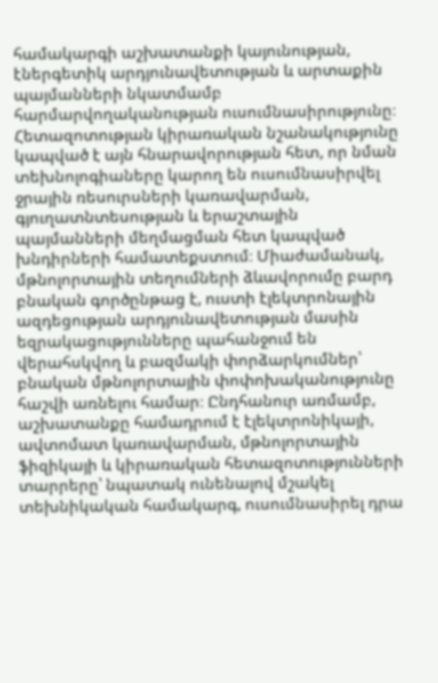համակարգի աշխատանքի կայունության, էներգետիկ արդյունավետության և արտաքին պայմանների նկատմամբ հարմարվողականության ուսումնասիրությունը։ Հետազոտության կիրառական նշանակությունը կապված է այն հնարավորության հետ, որ նման տեխնոլոգիաները կարող են ուսումնասիրվել ջրային ռեսուրսների կառավարման, գյուղատնտեսության և երաշտային պայմանների մեղմացման հետ կապված խնդիրների համատեքստում։ Միաժամանակ, մթնոլորտային տեղումների ձևավորումը բարդ բնական գործընթաց է, ուստի էլեկտրոնային ազդեցության արդյունավետության մասին եզրակացությունները պահանջում են վերահսկվող և բազմակի փորձարկումներ՝ բնական մթնոլորտային փոփոխականությունը հաշվի առնելու համար։ Ընդհանուր առմամբ, աշխատանքը համադրում է էլեկտրոնիկայի, ավտոմատ կառավարման, մթնոլորտային ֆիզիկայի և կիրառական հետազոտությունների տարրերը՝ նպատակ ունենալով մշակել տեխնիկական համակարգ, ուսումնասիրել դրա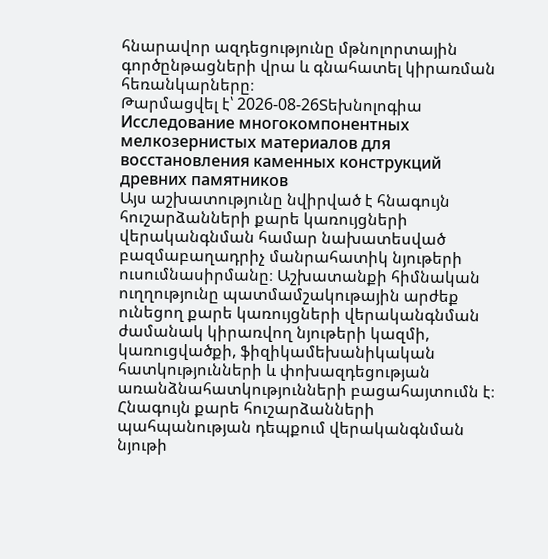հնարավոր ազդեցությունը մթնոլորտային գործընթացների վրա և գնահատել կիրառման հեռանկարները։
Թարմացվել է՝ 2026-08-26Տեխնոլոգիա
Исследование многокомпонентных мелкозернистых материалов для восстановления каменных конструкций древних памятников
Այս աշխատությունը նվիրված է հնագույն հուշարձանների քարե կառույցների վերականգնման համար նախատեսված բազմաբաղադրիչ մանրահատիկ նյութերի ուսումնասիրմանը։ Աշխատանքի հիմնական ուղղությունը պատմամշակութային արժեք ունեցող քարե կառույցների վերականգնման ժամանակ կիրառվող նյութերի կազմի, կառուցվածքի, ֆիզիկամեխանիկական հատկությունների և փոխազդեցության առանձնահատկությունների բացահայտումն է։ Հնագույն քարե հուշարձանների պահպանության դեպքում վերականգնման նյութի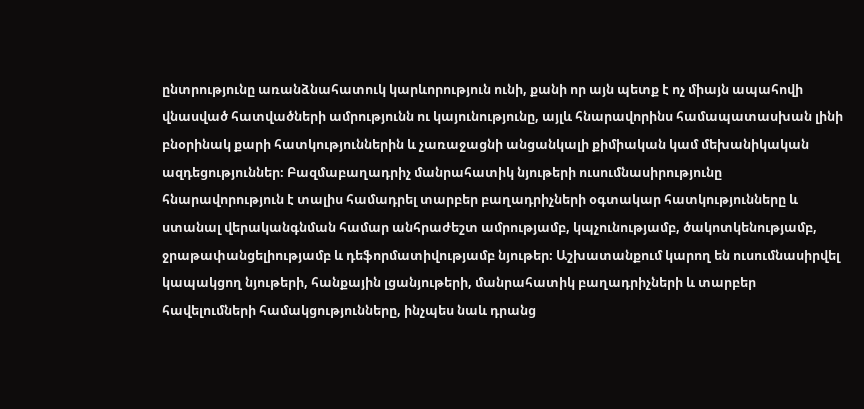ընտրությունը առանձնահատուկ կարևորություն ունի, քանի որ այն պետք է ոչ միայն ապահովի վնասված հատվածների ամրությունն ու կայունությունը, այլև հնարավորինս համապատասխան լինի բնօրինակ քարի հատկություններին և չառաջացնի անցանկալի քիմիական կամ մեխանիկական ազդեցություններ։ Բազմաբաղադրիչ մանրահատիկ նյութերի ուսումնասիրությունը հնարավորություն է տալիս համադրել տարբեր բաղադրիչների օգտակար հատկությունները և ստանալ վերականգնման համար անհրաժեշտ ամրությամբ, կպչունությամբ, ծակոտկենությամբ, ջրաթափանցելիությամբ և դեֆորմատիվությամբ նյութեր։ Աշխատանքում կարող են ուսումնասիրվել կապակցող նյութերի, հանքային լցանյութերի, մանրահատիկ բաղադրիչների և տարբեր հավելումների համակցությունները, ինչպես նաև դրանց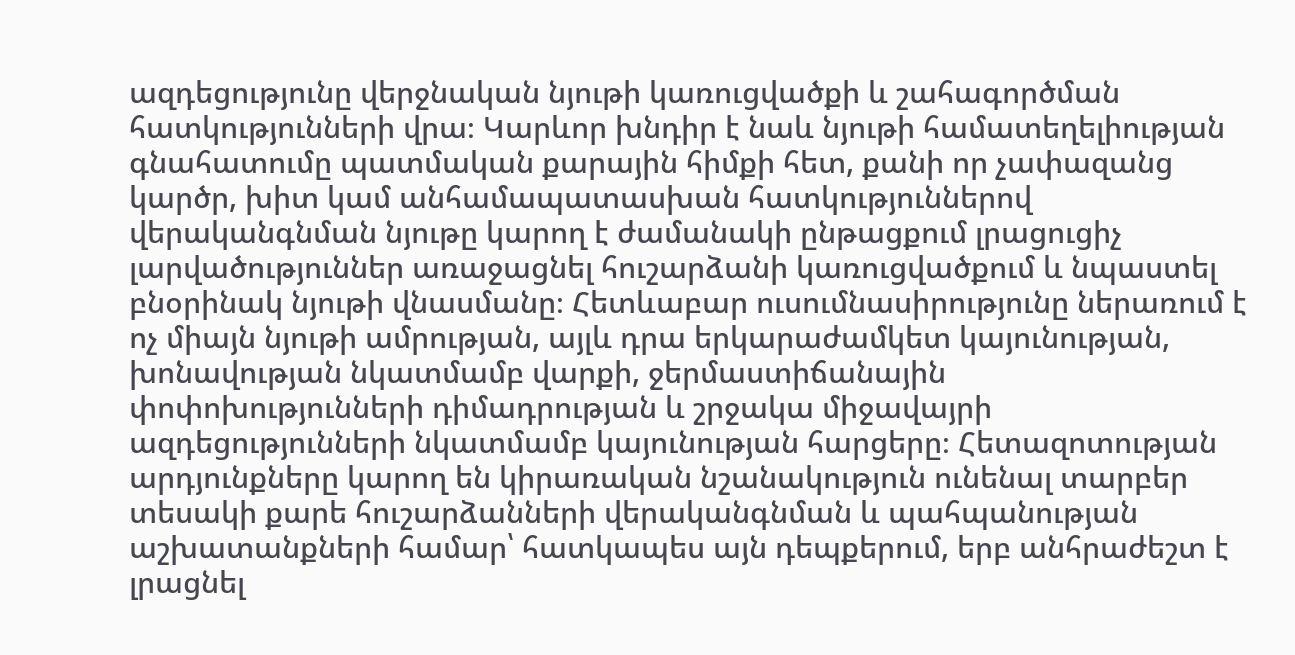ազդեցությունը վերջնական նյութի կառուցվածքի և շահագործման հատկությունների վրա։ Կարևոր խնդիր է նաև նյութի համատեղելիության գնահատումը պատմական քարային հիմքի հետ, քանի որ չափազանց կարծր, խիտ կամ անհամապատասխան հատկություններով վերականգնման նյութը կարող է ժամանակի ընթացքում լրացուցիչ լարվածություններ առաջացնել հուշարձանի կառուցվածքում և նպաստել բնօրինակ նյութի վնասմանը։ Հետևաբար ուսումնասիրությունը ներառում է ոչ միայն նյութի ամրության, այլև դրա երկարաժամկետ կայունության, խոնավության նկատմամբ վարքի, ջերմաստիճանային փոփոխությունների դիմադրության և շրջակա միջավայրի ազդեցությունների նկատմամբ կայունության հարցերը։ Հետազոտության արդյունքները կարող են կիրառական նշանակություն ունենալ տարբեր տեսակի քարե հուշարձանների վերականգնման և պահպանության աշխատանքների համար՝ հատկապես այն դեպքերում, երբ անհրաժեշտ է լրացնել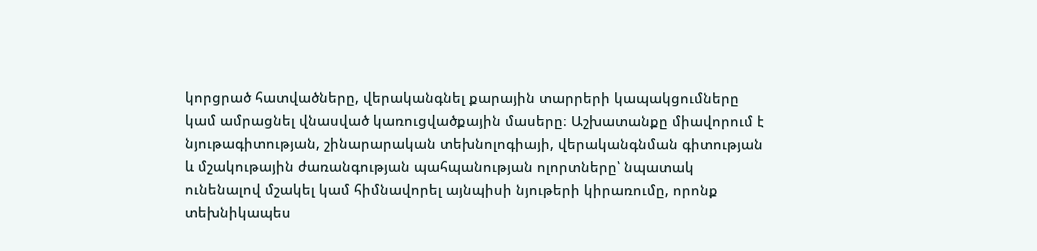կորցրած հատվածները, վերականգնել քարային տարրերի կապակցումները կամ ամրացնել վնասված կառուցվածքային մասերը։ Աշխատանքը միավորում է նյութագիտության, շինարարական տեխնոլոգիայի, վերականգնման գիտության և մշակութային ժառանգության պահպանության ոլորտները՝ նպատակ ունենալով մշակել կամ հիմնավորել այնպիսի նյութերի կիրառումը, որոնք տեխնիկապես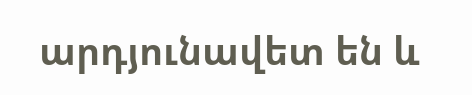արդյունավետ են և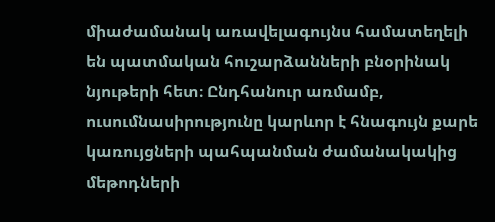միաժամանակ առավելագույնս համատեղելի են պատմական հուշարձանների բնօրինակ նյութերի հետ։ Ընդհանուր առմամբ, ուսումնասիրությունը կարևոր է հնագույն քարե կառույցների պահպանման ժամանակակից մեթոդների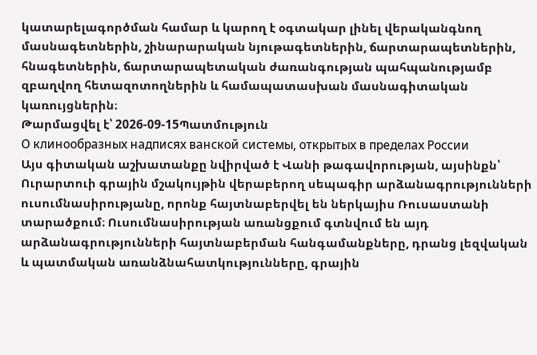կատարելագործման համար և կարող է օգտակար լինել վերականգնող մասնագետներին, շինարարական նյութագետներին, ճարտարապետներին, հնագետներին, ճարտարապետական ժառանգության պահպանությամբ զբաղվող հետազոտողներին և համապատասխան մասնագիտական կառույցներին։
Թարմացվել է՝ 2026-09-15Պատմություն
О клинообразных надписях ванской системы, открытых в пределах России
Այս գիտական աշխատանքը նվիրված է Վանի թագավորության, այսինքն՝ Ուրարտուի գրային մշակույթին վերաբերող սեպագիր արձանագրությունների ուսումնասիրությանը, որոնք հայտնաբերվել են ներկայիս Ռուսաստանի տարածքում։ Ուսումնասիրության առանցքում գտնվում են այդ արձանագրությունների հայտնաբերման հանգամանքները, դրանց լեզվական և պատմական առանձնահատկությունները, գրային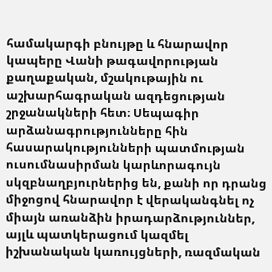համակարգի բնույթը և հնարավոր կապերը Վանի թագավորության քաղաքական, մշակութային ու աշխարհագրական ազդեցության շրջանակների հետ։ Սեպագիր արձանագրությունները հին հասարակությունների պատմության ուսումնասիրման կարևորագույն սկզբնաղբյուրներից են, քանի որ դրանց միջոցով հնարավոր է վերականգնել ոչ միայն առանձին իրադարձություններ, այլև պատկերացում կազմել իշխանական կառույցների, ռազմական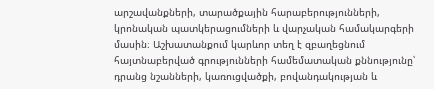արշավանքների, տարածքային հարաբերությունների, կրոնական պատկերացումների և վարչական համակարգերի մասին։ Աշխատանքում կարևոր տեղ է զբաղեցնում հայտնաբերված գրությունների համեմատական քննությունը՝ դրանց նշանների, կառուցվածքի, բովանդակության և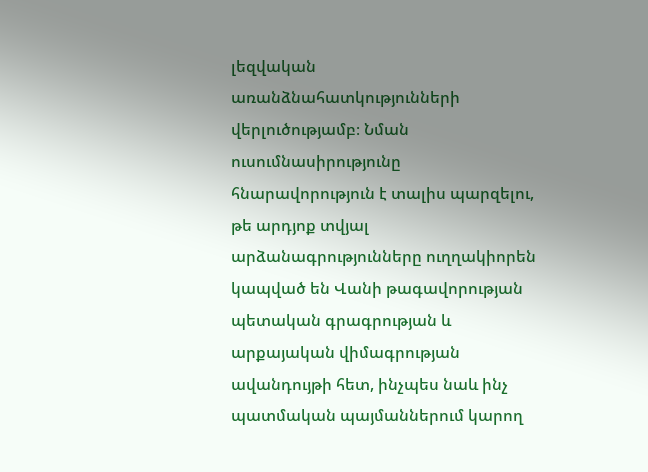լեզվական առանձնահատկությունների վերլուծությամբ։ Նման ուսումնասիրությունը հնարավորություն է տալիս պարզելու, թե արդյոք տվյալ արձանագրությունները ուղղակիորեն կապված են Վանի թագավորության պետական գրագրության և արքայական վիմագրության ավանդույթի հետ, ինչպես նաև ինչ պատմական պայմաններում կարող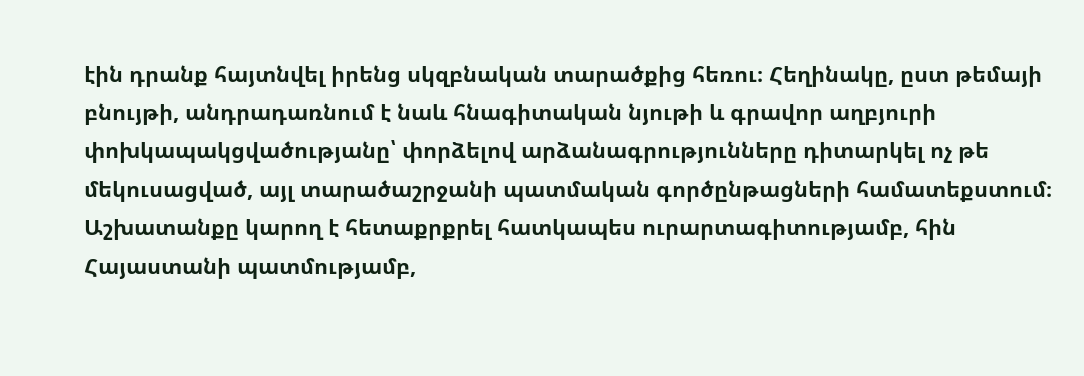էին դրանք հայտնվել իրենց սկզբնական տարածքից հեռու։ Հեղինակը, ըստ թեմայի բնույթի, անդրադառնում է նաև հնագիտական նյութի և գրավոր աղբյուրի փոխկապակցվածությանը՝ փորձելով արձանագրությունները դիտարկել ոչ թե մեկուսացված, այլ տարածաշրջանի պատմական գործընթացների համատեքստում։ Աշխատանքը կարող է հետաքրքրել հատկապես ուրարտագիտությամբ, հին Հայաստանի պատմությամբ,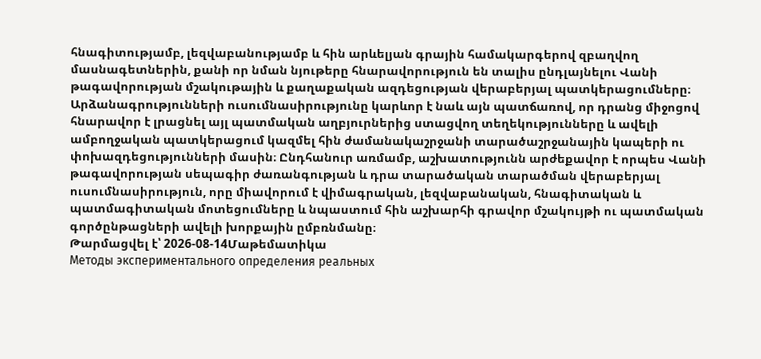հնագիտությամբ, լեզվաբանությամբ և հին արևելյան գրային համակարգերով զբաղվող մասնագետներին, քանի որ նման նյութերը հնարավորություն են տալիս ընդլայնելու Վանի թագավորության մշակութային և քաղաքական ազդեցության վերաբերյալ պատկերացումները։ Արձանագրությունների ուսումնասիրությունը կարևոր է նաև այն պատճառով, որ դրանց միջոցով հնարավոր է լրացնել այլ պատմական աղբյուրներից ստացվող տեղեկությունները և ավելի ամբողջական պատկերացում կազմել հին ժամանակաշրջանի տարածաշրջանային կապերի ու փոխազդեցությունների մասին։ Ընդհանուր առմամբ, աշխատությունն արժեքավոր է որպես Վանի թագավորության սեպագիր ժառանգության և դրա տարածական տարածման վերաբերյալ ուսումնասիրություն, որը միավորում է վիմագրական, լեզվաբանական, հնագիտական և պատմագիտական մոտեցումները և նպաստում հին աշխարհի գրավոր մշակույթի ու պատմական գործընթացների ավելի խորքային ըմբռնմանը։
Թարմացվել է՝ 2026-08-14Մաթեմատիկա
Методы экспериментального определения реальных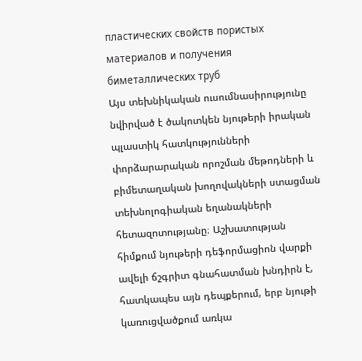пластических свойств пористых материалов и получения биметаллических труб
Այս տեխնիկական ուսումնասիրությունը նվիրված է ծակոտկեն նյութերի իրական պլաստիկ հատկությունների փորձարարական որոշման մեթոդների և բիմետաղական խողովակների ստացման տեխնոլոգիական եղանակների հետազոտությանը։ Աշխատության հիմքում նյութերի դեֆորմացիոն վարքի ավելի ճշգրիտ գնահատման խնդիրն է, հատկապես այն դեպքերում, երբ նյութի կառուցվածքում առկա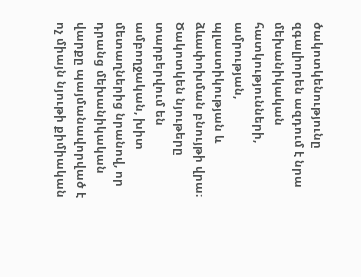ծակոտկենությունը զգալիորեն ազդում է նրա մեխանիկական հատկությունների, ամրության, պլաստիկության և ձևափոխման բնույթի վրա։ Ծակոտկեն նյութերը տարբերվում են ամբողջական, խիտ մետաղներից նրանով, որ դրանց մեխանիկական վարքը պայմանավորված է ոչ միայն նյութի քիմիական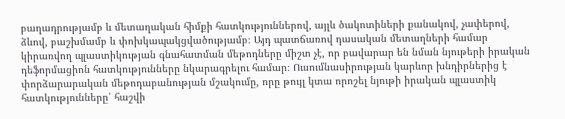բաղադրությամբ և մետաղական հիմքի հատկություններով, այլև ծակոտիների քանակով, չափերով, ձևով, բաշխմամբ և փոխկապակցվածությամբ։ Այդ պատճառով դասական մետաղների համար կիրառվող պլաստիկության գնահատման մեթոդները միշտ չէ, որ բավարար են նման նյութերի իրական դեֆորմացիոն հատկությունները նկարագրելու համար։ Ուսումնասիրության կարևոր խնդիրներից է փորձարարական մեթոդաբանության մշակումը, որը թույլ կտա որոշել նյութի իրական պլաստիկ հատկությունները՝ հաշվի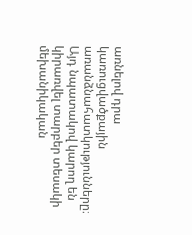առնելով դրա կառուցվածքային առանձնահատկությունները։ Այդ նպատակով կարող են կիրառվել տարբեր տեսակի մեխանիկական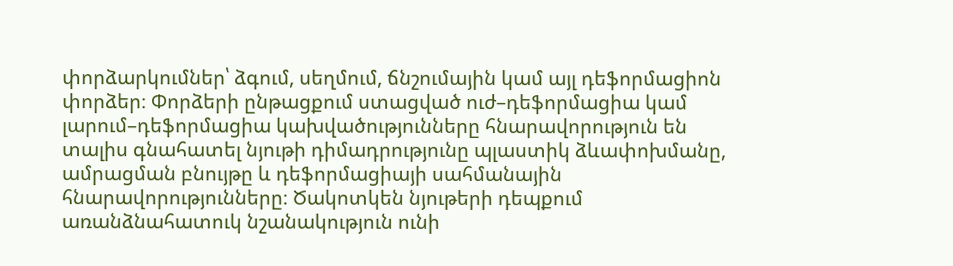փորձարկումներ՝ ձգում, սեղմում, ճնշումային կամ այլ դեֆորմացիոն փորձեր։ Փորձերի ընթացքում ստացված ուժ–դեֆորմացիա կամ լարում–դեֆորմացիա կախվածությունները հնարավորություն են տալիս գնահատել նյութի դիմադրությունը պլաստիկ ձևափոխմանը, ամրացման բնույթը և դեֆորմացիայի սահմանային հնարավորությունները։ Ծակոտկեն նյութերի դեպքում առանձնահատուկ նշանակություն ունի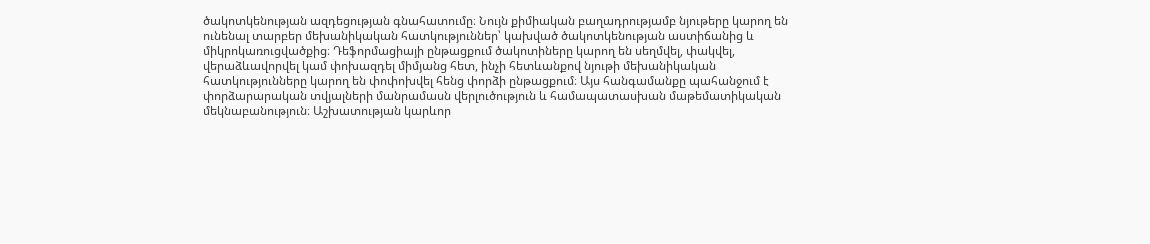ծակոտկենության ազդեցության գնահատումը։ Նույն քիմիական բաղադրությամբ նյութերը կարող են ունենալ տարբեր մեխանիկական հատկություններ՝ կախված ծակոտկենության աստիճանից և միկրոկառուցվածքից։ Դեֆորմացիայի ընթացքում ծակոտիները կարող են սեղմվել, փակվել, վերաձևավորվել կամ փոխազդել միմյանց հետ, ինչի հետևանքով նյութի մեխանիկական հատկությունները կարող են փոփոխվել հենց փորձի ընթացքում։ Այս հանգամանքը պահանջում է փորձարարական տվյալների մանրամասն վերլուծություն և համապատասխան մաթեմատիկական մեկնաբանություն։ Աշխատության կարևոր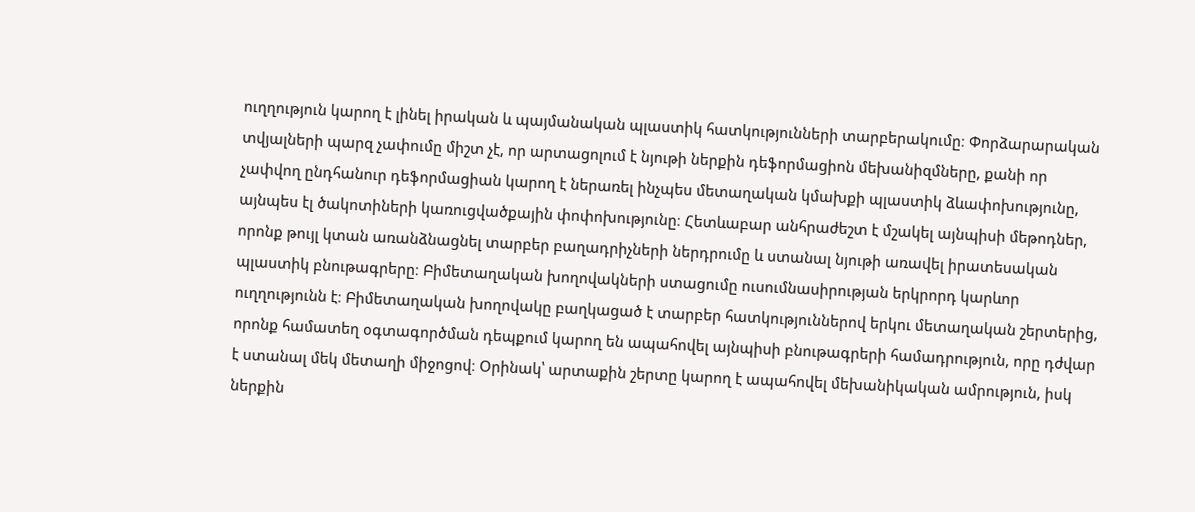ուղղություն կարող է լինել իրական և պայմանական պլաստիկ հատկությունների տարբերակումը։ Փորձարարական տվյալների պարզ չափումը միշտ չէ, որ արտացոլում է նյութի ներքին դեֆորմացիոն մեխանիզմները, քանի որ չափվող ընդհանուր դեֆորմացիան կարող է ներառել ինչպես մետաղական կմախքի պլաստիկ ձևափոխությունը, այնպես էլ ծակոտիների կառուցվածքային փոփոխությունը։ Հետևաբար անհրաժեշտ է մշակել այնպիսի մեթոդներ, որոնք թույլ կտան առանձնացնել տարբեր բաղադրիչների ներդրումը և ստանալ նյութի առավել իրատեսական պլաստիկ բնութագրերը։ Բիմետաղական խողովակների ստացումը ուսումնասիրության երկրորդ կարևոր ուղղությունն է։ Բիմետաղական խողովակը բաղկացած է տարբեր հատկություններով երկու մետաղական շերտերից, որոնք համատեղ օգտագործման դեպքում կարող են ապահովել այնպիսի բնութագրերի համադրություն, որը դժվար է ստանալ մեկ մետաղի միջոցով։ Օրինակ՝ արտաքին շերտը կարող է ապահովել մեխանիկական ամրություն, իսկ ներքին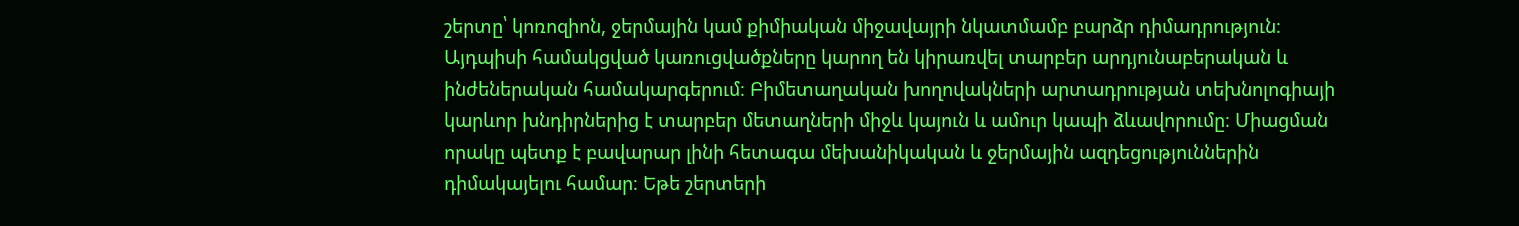շերտը՝ կոռոզիոն, ջերմային կամ քիմիական միջավայրի նկատմամբ բարձր դիմադրություն։ Այդպիսի համակցված կառուցվածքները կարող են կիրառվել տարբեր արդյունաբերական և ինժեներական համակարգերում։ Բիմետաղական խողովակների արտադրության տեխնոլոգիայի կարևոր խնդիրներից է տարբեր մետաղների միջև կայուն և ամուր կապի ձևավորումը։ Միացման որակը պետք է բավարար լինի հետագա մեխանիկական և ջերմային ազդեցություններին դիմակայելու համար։ Եթե շերտերի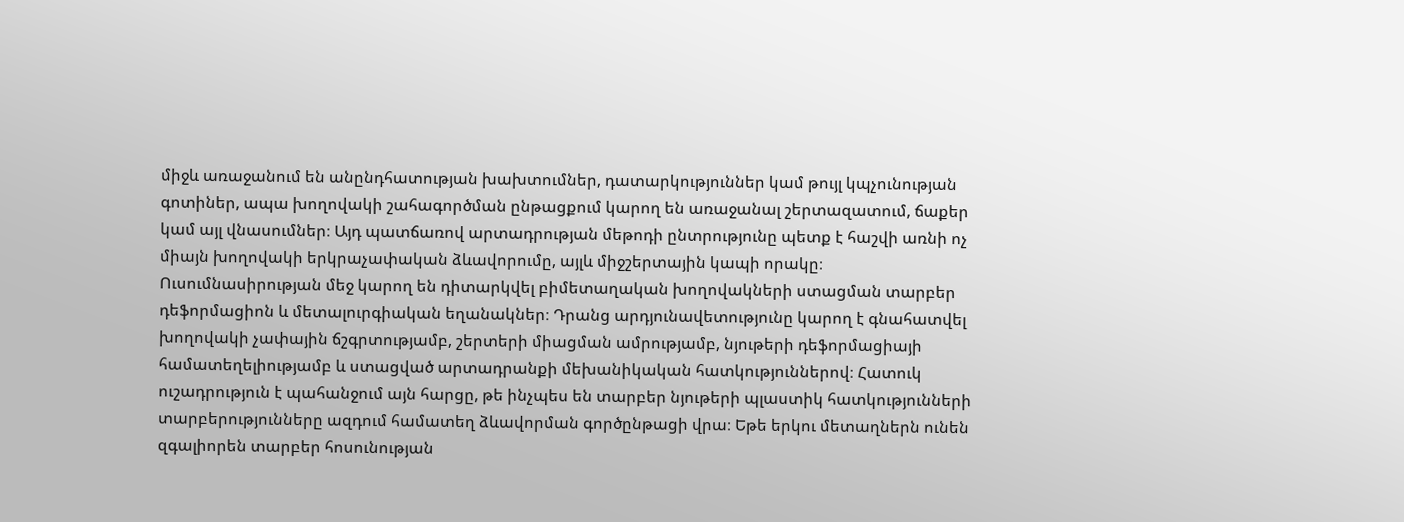միջև առաջանում են անընդհատության խախտումներ, դատարկություններ կամ թույլ կպչունության գոտիներ, ապա խողովակի շահագործման ընթացքում կարող են առաջանալ շերտազատում, ճաքեր կամ այլ վնասումներ։ Այդ պատճառով արտադրության մեթոդի ընտրությունը պետք է հաշվի առնի ոչ միայն խողովակի երկրաչափական ձևավորումը, այլև միջշերտային կապի որակը։ Ուսումնասիրության մեջ կարող են դիտարկվել բիմետաղական խողովակների ստացման տարբեր դեֆորմացիոն և մետալուրգիական եղանակներ։ Դրանց արդյունավետությունը կարող է գնահատվել խողովակի չափային ճշգրտությամբ, շերտերի միացման ամրությամբ, նյութերի դեֆորմացիայի համատեղելիությամբ և ստացված արտադրանքի մեխանիկական հատկություններով։ Հատուկ ուշադրություն է պահանջում այն հարցը, թե ինչպես են տարբեր նյութերի պլաստիկ հատկությունների տարբերությունները ազդում համատեղ ձևավորման գործընթացի վրա։ Եթե երկու մետաղներն ունեն զգալիորեն տարբեր հոսունության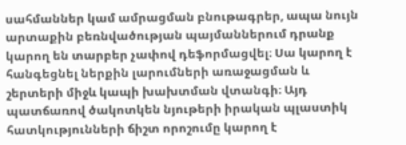սահմաններ կամ ամրացման բնութագրեր, ապա նույն արտաքին բեռնվածության պայմաններում դրանք կարող են տարբեր չափով դեֆորմացվել։ Սա կարող է հանգեցնել ներքին լարումների առաջացման և շերտերի միջև կապի խախտման վտանգի։ Այդ պատճառով ծակոտկեն նյութերի իրական պլաստիկ հատկությունների ճիշտ որոշումը կարող է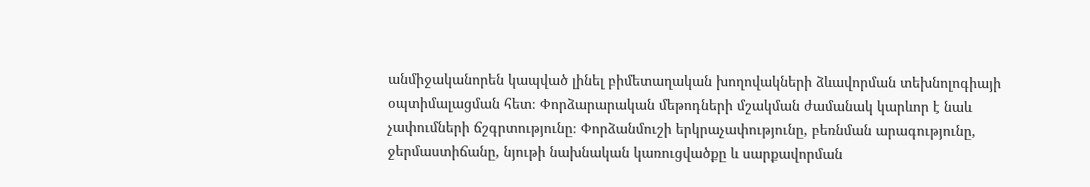անմիջականորեն կապված լինել բիմետաղական խողովակների ձևավորման տեխնոլոգիայի օպտիմալացման հետ։ Փորձարարական մեթոդների մշակման ժամանակ կարևոր է նաև չափումների ճշգրտությունը։ Փորձանմուշի երկրաչափությունը, բեռնման արագությունը, ջերմաստիճանը, նյութի նախնական կառուցվածքը և սարքավորման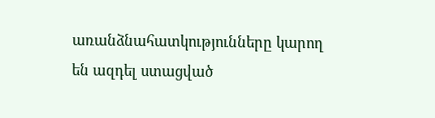առանձնահատկությունները կարող են ազդել ստացված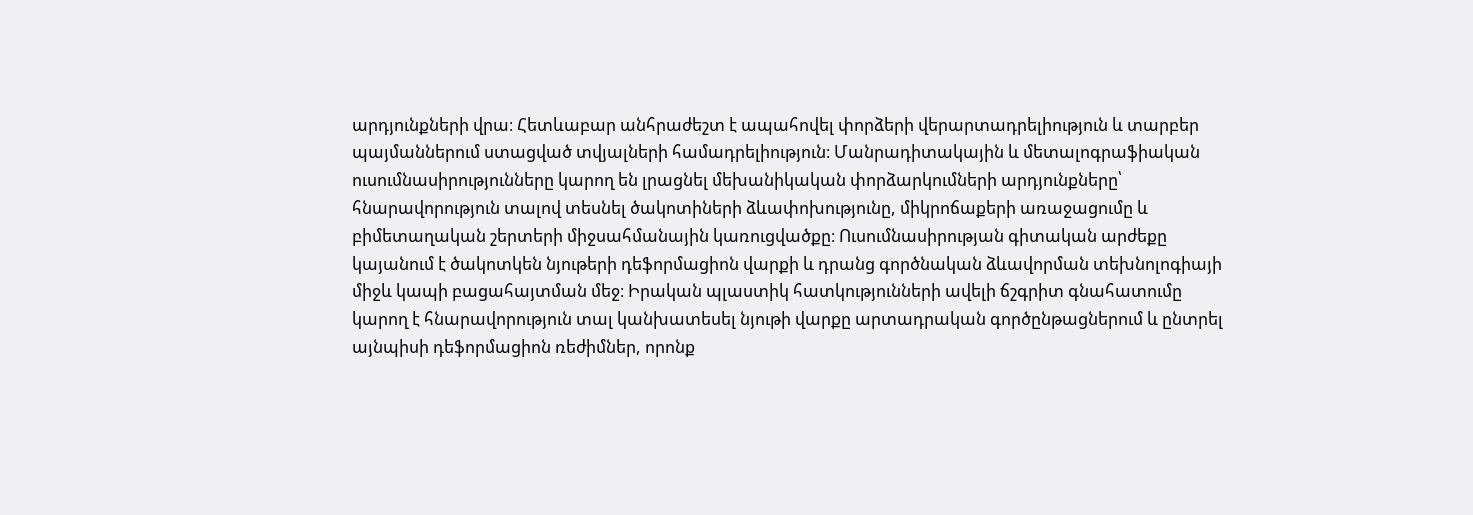արդյունքների վրա։ Հետևաբար անհրաժեշտ է ապահովել փորձերի վերարտադրելիություն և տարբեր պայմաններում ստացված տվյալների համադրելիություն։ Մանրադիտակային և մետալոգրաֆիական ուսումնասիրությունները կարող են լրացնել մեխանիկական փորձարկումների արդյունքները՝ հնարավորություն տալով տեսնել ծակոտիների ձևափոխությունը, միկրոճաքերի առաջացումը և բիմետաղական շերտերի միջսահմանային կառուցվածքը։ Ուսումնասիրության գիտական արժեքը կայանում է ծակոտկեն նյութերի դեֆորմացիոն վարքի և դրանց գործնական ձևավորման տեխնոլոգիայի միջև կապի բացահայտման մեջ։ Իրական պլաստիկ հատկությունների ավելի ճշգրիտ գնահատումը կարող է հնարավորություն տալ կանխատեսել նյութի վարքը արտադրական գործընթացներում և ընտրել այնպիսի դեֆորմացիոն ռեժիմներ, որոնք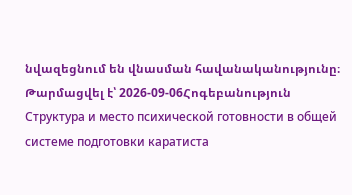նվազեցնում են վնասման հավանականությունը։
Թարմացվել է՝ 2026-09-06Հոգեբանություն
Структура и место психической готовности в общей системе подготовки каратиста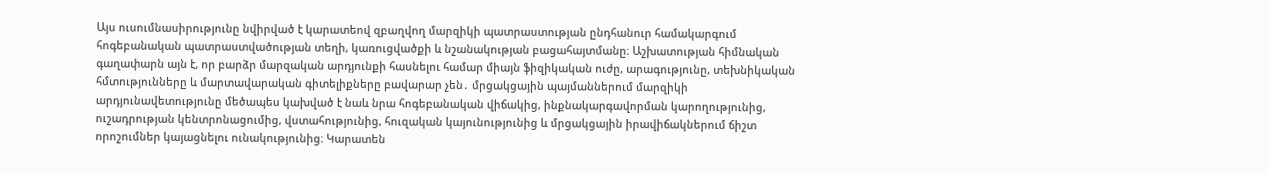Այս ուսումնասիրությունը նվիրված է կարատեով զբաղվող մարզիկի պատրաստության ընդհանուր համակարգում հոգեբանական պատրաստվածության տեղի, կառուցվածքի և նշանակության բացահայտմանը։ Աշխատության հիմնական գաղափարն այն է, որ բարձր մարզական արդյունքի հասնելու համար միայն ֆիզիկական ուժը, արագությունը, տեխնիկական հմտությունները և մարտավարական գիտելիքները բավարար չեն․ մրցակցային պայմաններում մարզիկի արդյունավետությունը մեծապես կախված է նաև նրա հոգեբանական վիճակից, ինքնակարգավորման կարողությունից, ուշադրության կենտրոնացումից, վստահությունից, հուզական կայունությունից և մրցակցային իրավիճակներում ճիշտ որոշումներ կայացնելու ունակությունից։ Կարատեն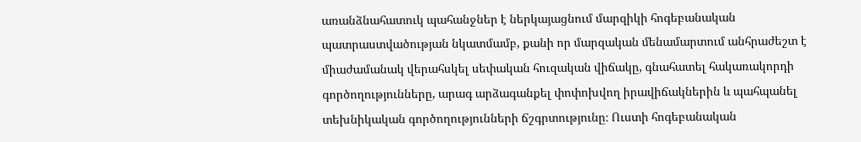առանձնահատուկ պահանջներ է ներկայացնում մարզիկի հոգեբանական պատրաստվածության նկատմամբ, քանի որ մարզական մենամարտում անհրաժեշտ է միաժամանակ վերահսկել սեփական հուզական վիճակը, գնահատել հակառակորդի գործողությունները, արագ արձագանքել փոփոխվող իրավիճակներին և պահպանել տեխնիկական գործողությունների ճշգրտությունը։ Ուստի հոգեբանական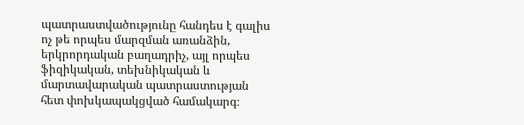պատրաստվածությունը հանդես է գալիս ոչ թե որպես մարզման առանձին, երկրորդական բաղադրիչ, այլ որպես ֆիզիկական, տեխնիկական և մարտավարական պատրաստության հետ փոխկապակցված համակարգ։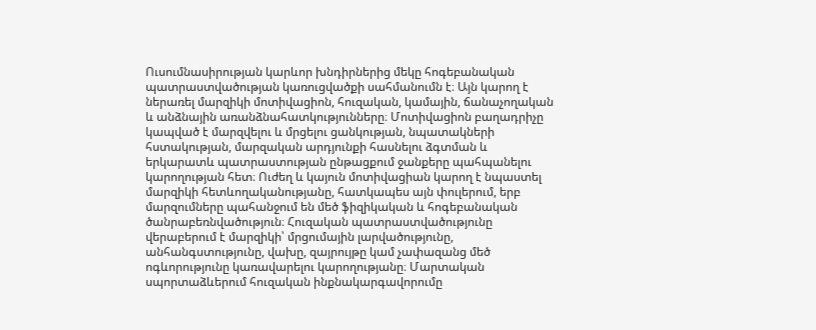Ուսումնասիրության կարևոր խնդիրներից մեկը հոգեբանական պատրաստվածության կառուցվածքի սահմանումն է։ Այն կարող է ներառել մարզիկի մոտիվացիոն, հուզական, կամային, ճանաչողական և անձնային առանձնահատկությունները։ Մոտիվացիոն բաղադրիչը կապված է մարզվելու և մրցելու ցանկության, նպատակների հստակության, մարզական արդյունքի հասնելու ձգտման և երկարատև պատրաստության ընթացքում ջանքերը պահպանելու կարողության հետ։ Ուժեղ և կայուն մոտիվացիան կարող է նպաստել մարզիկի հետևողականությանը, հատկապես այն փուլերում, երբ մարզումները պահանջում են մեծ ֆիզիկական և հոգեբանական ծանրաբեռնվածություն։ Հուզական պատրաստվածությունը վերաբերում է մարզիկի՝ մրցումային լարվածությունը, անհանգստությունը, վախը, զայրույթը կամ չափազանց մեծ ոգևորությունը կառավարելու կարողությանը։ Մարտական սպորտաձևերում հուզական ինքնակարգավորումը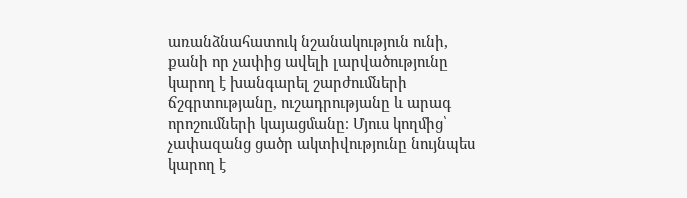առանձնահատուկ նշանակություն ունի, քանի որ չափից ավելի լարվածությունը կարող է խանգարել շարժումների ճշգրտությանը, ուշադրությանը և արագ որոշումների կայացմանը։ Մյուս կողմից՝ չափազանց ցածր ակտիվությունը նույնպես կարող է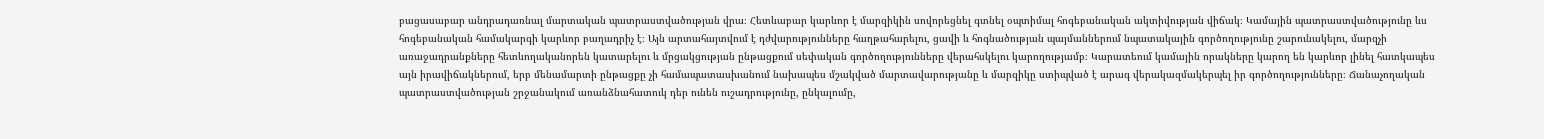բացասաբար անդրադառնալ մարտական պատրաստվածության վրա։ Հետևաբար կարևոր է մարզիկին սովորեցնել գտնել օպտիմալ հոգեբանական ակտիվության վիճակ։ Կամային պատրաստվածությունը ևս հոգեբանական համակարգի կարևոր բաղադրիչ է։ Այն արտահայտվում է դժվարությունները հաղթահարելու, ցավի և հոգնածության պայմաններում նպատակային գործողությունը շարունակելու, մարզչի առաջադրանքները հետևողականորեն կատարելու և մրցակցության ընթացքում սեփական գործողությունները վերահսկելու կարողությամբ։ Կարատեում կամային որակները կարող են կարևոր լինել հատկապես այն իրավիճակներում, երբ մենամարտի ընթացքը չի համապատասխանում նախապես մշակված մարտավարությանը և մարզիկը ստիպված է արագ վերակազմակերպել իր գործողությունները։ Ճանաչողական պատրաստվածության շրջանակում առանձնահատուկ դեր ունեն ուշադրությունը, ընկալումը,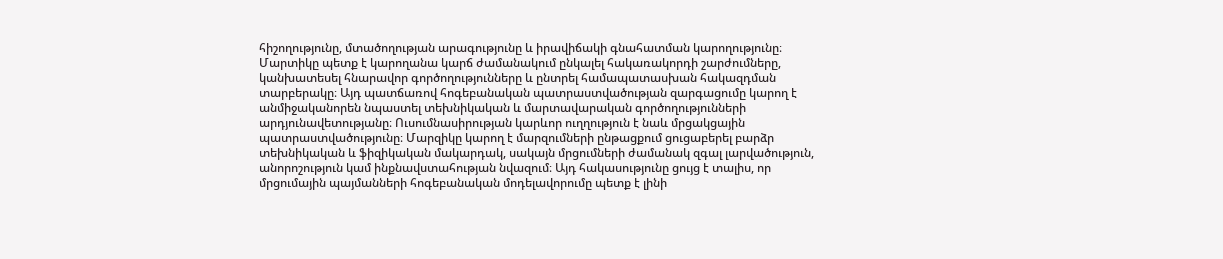հիշողությունը, մտածողության արագությունը և իրավիճակի գնահատման կարողությունը։ Մարտիկը պետք է կարողանա կարճ ժամանակում ընկալել հակառակորդի շարժումները, կանխատեսել հնարավոր գործողությունները և ընտրել համապատասխան հակազդման տարբերակը։ Այդ պատճառով հոգեբանական պատրաստվածության զարգացումը կարող է անմիջականորեն նպաստել տեխնիկական և մարտավարական գործողությունների արդյունավետությանը։ Ուսումնասիրության կարևոր ուղղություն է նաև մրցակցային պատրաստվածությունը։ Մարզիկը կարող է մարզումների ընթացքում ցուցաբերել բարձր տեխնիկական և ֆիզիկական մակարդակ, սակայն մրցումների ժամանակ զգալ լարվածություն, անորոշություն կամ ինքնավստահության նվազում։ Այդ հակասությունը ցույց է տալիս, որ մրցումային պայմանների հոգեբանական մոդելավորումը պետք է լինի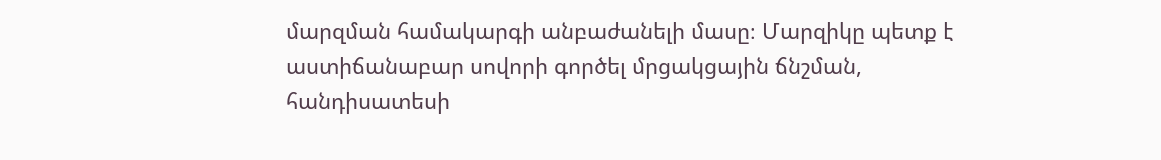մարզման համակարգի անբաժանելի մասը։ Մարզիկը պետք է աստիճանաբար սովորի գործել մրցակցային ճնշման, հանդիսատեսի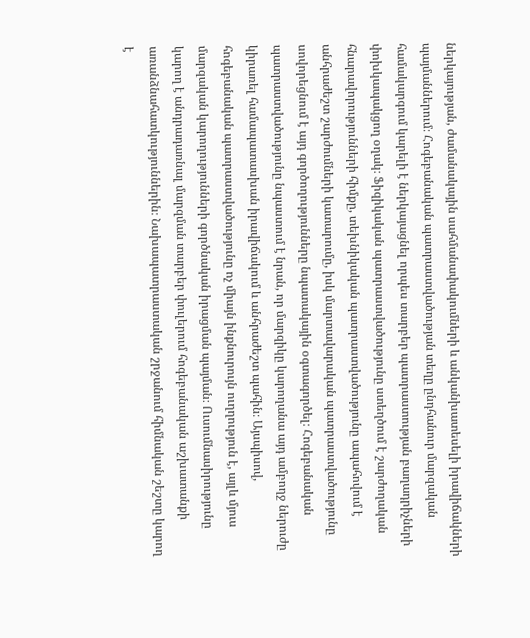ներկայության, ժամանակային սահմանափակումների և անկանխատեսելի իրավիճակների պայմաններում։ Հոգեբանական պատրաստվածության տեղը ընդհանուր մարզական համակարգում կարելի է ներկայացնել որպես տարբեր պատրաստության բաղադրիչների փոխկապակցող օղակ։ Ֆիզիկական պատրաստվածությունը ստեղծում է շարժողական հնարավորությունների հիմքը, տեխնիկական պատրաստվածությունը ապահովում է անհրաժեշտ շարժումների կատարումը, իսկ մարտավարական պատրաստվածությունը սովորեցնում է այդ գործողությունները նպատակային օգտագործել։ Հոգեբանական պատրաստվածությունը նպաստում է նրան, որ մարզիկը կարողանա այդ ամբողջ ներուժը կիրառել համապատասխան իրավիճակում և անհրաժեշտ պահին։ Այսպիսով, հոգեբանական պատրաստվածությունը ոչ միայն ինքնուրույն ուղղություն է, այլև մյուս մարզական կարողությունների գործնական իրացման պայման։ Ուսումնասիրությունը կարող է անդրադառնալ մարզման տարբեր փուլերում հոգեբանական աշխատանքի առանձնահատկություններին։ Նախապատրաստական շրջանում հիմնական շեշտը կարող է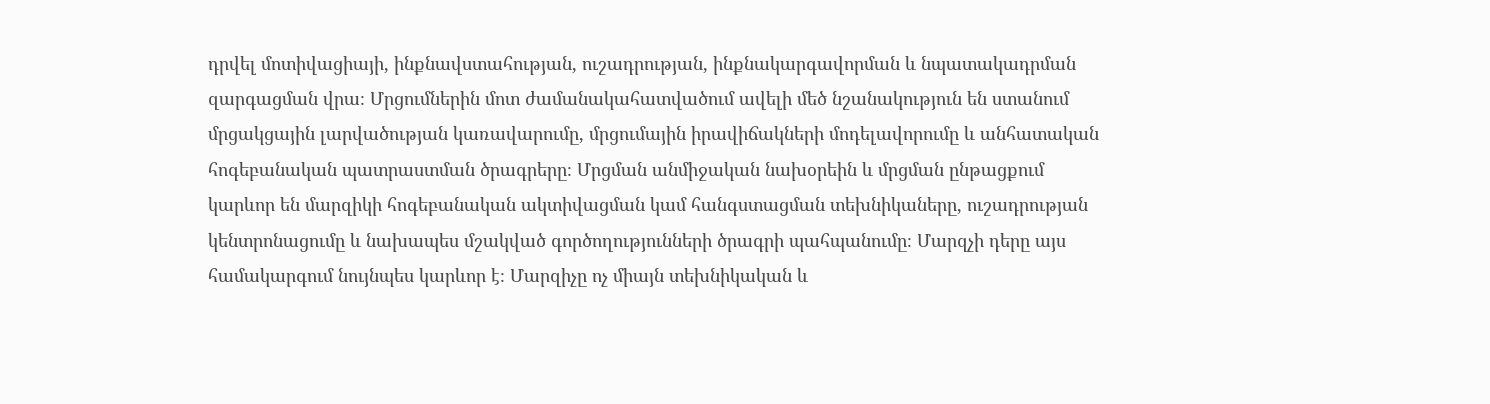դրվել մոտիվացիայի, ինքնավստահության, ուշադրության, ինքնակարգավորման և նպատակադրման զարգացման վրա։ Մրցումներին մոտ ժամանակահատվածում ավելի մեծ նշանակություն են ստանում մրցակցային լարվածության կառավարումը, մրցումային իրավիճակների մոդելավորումը և անհատական հոգեբանական պատրաստման ծրագրերը։ Մրցման անմիջական նախօրեին և մրցման ընթացքում կարևոր են մարզիկի հոգեբանական ակտիվացման կամ հանգստացման տեխնիկաները, ուշադրության կենտրոնացումը և նախապես մշակված գործողությունների ծրագրի պահպանումը։ Մարզչի դերը այս համակարգում նույնպես կարևոր է։ Մարզիչը ոչ միայն տեխնիկական և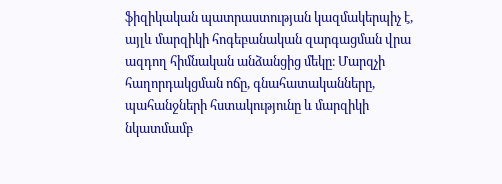ֆիզիկական պատրաստության կազմակերպիչ է, այլև մարզիկի հոգեբանական զարգացման վրա ազդող հիմնական անձանցից մեկը։ Մարզչի հաղորդակցման ոճը, գնահատականները, պահանջների հստակությունը և մարզիկի նկատմամբ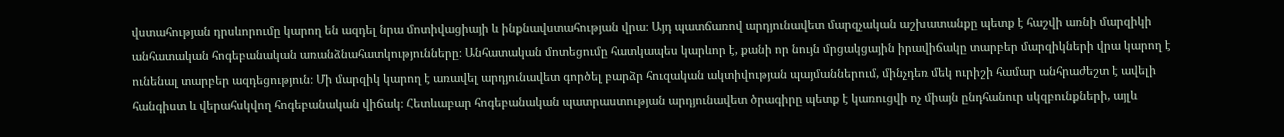վստահության դրսևորումը կարող են ազդել նրա մոտիվացիայի և ինքնավստահության վրա։ Այդ պատճառով արդյունավետ մարզչական աշխատանքը պետք է հաշվի առնի մարզիկի անհատական հոգեբանական առանձնահատկությունները։ Անհատական մոտեցումը հատկապես կարևոր է, քանի որ նույն մրցակցային իրավիճակը տարբեր մարզիկների վրա կարող է ունենալ տարբեր ազդեցություն։ Մի մարզիկ կարող է առավել արդյունավետ գործել բարձր հուզական ակտիվության պայմաններում, մինչդեռ մեկ ուրիշի համար անհրաժեշտ է ավելի հանգիստ և վերահսկվող հոգեբանական վիճակ։ Հետևաբար հոգեբանական պատրաստության արդյունավետ ծրագիրը պետք է կառուցվի ոչ միայն ընդհանուր սկզբունքների, այլև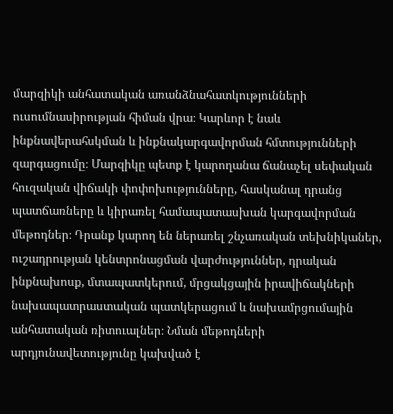մարզիկի անհատական առանձնահատկությունների ուսումնասիրության հիման վրա։ Կարևոր է նաև ինքնավերահսկման և ինքնակարգավորման հմտությունների զարգացումը։ Մարզիկը պետք է կարողանա ճանաչել սեփական հուզական վիճակի փոփոխությունները, հասկանալ դրանց պատճառները և կիրառել համապատասխան կարգավորման մեթոդներ։ Դրանք կարող են ներառել շնչառական տեխնիկաներ, ուշադրության կենտրոնացման վարժություններ, դրական ինքնախոսք, մտապատկերում, մրցակցային իրավիճակների նախապատրաստական պատկերացում և նախամրցումային անհատական ռիտուալներ։ Նման մեթոդների արդյունավետությունը կախված է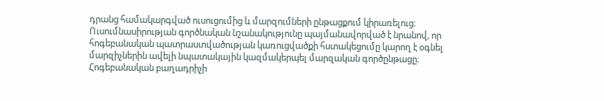դրանց համակարգված ուսուցումից և մարզումների ընթացքում կիրառելուց։ Ուսումնասիրության գործնական նշանակությունը պայմանավորված է նրանով, որ հոգեբանական պատրաստվածության կառուցվածքի հստակեցումը կարող է օգնել մարզիչներին ավելի նպատակային կազմակերպել մարզական գործընթացը։ Հոգեբանական բաղադրիչի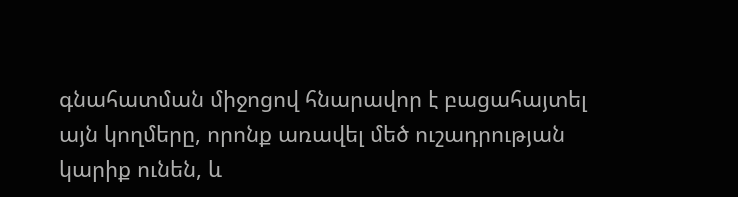գնահատման միջոցով հնարավոր է բացահայտել այն կողմերը, որոնք առավել մեծ ուշադրության կարիք ունեն, և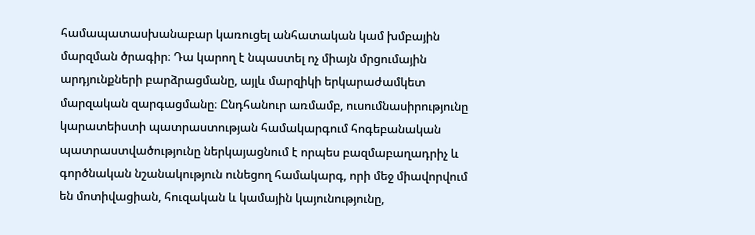համապատասխանաբար կառուցել անհատական կամ խմբային մարզման ծրագիր։ Դա կարող է նպաստել ոչ միայն մրցումային արդյունքների բարձրացմանը, այլև մարզիկի երկարաժամկետ մարզական զարգացմանը։ Ընդհանուր առմամբ, ուսումնասիրությունը կարատեիստի պատրաստության համակարգում հոգեբանական պատրաստվածությունը ներկայացնում է որպես բազմաբաղադրիչ և գործնական նշանակություն ունեցող համակարգ, որի մեջ միավորվում են մոտիվացիան, հուզական և կամային կայունությունը,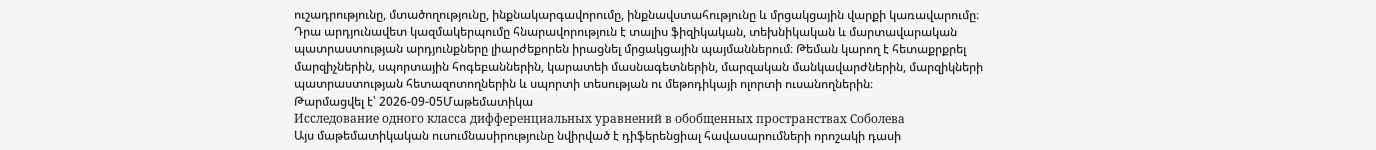ուշադրությունը, մտածողությունը, ինքնակարգավորումը, ինքնավստահությունը և մրցակցային վարքի կառավարումը։ Դրա արդյունավետ կազմակերպումը հնարավորություն է տալիս ֆիզիկական, տեխնիկական և մարտավարական պատրաստության արդյունքները լիարժեքորեն իրացնել մրցակցային պայմաններում։ Թեման կարող է հետաքրքրել մարզիչներին, սպորտային հոգեբաններին, կարատեի մասնագետներին, մարզական մանկավարժներին, մարզիկների պատրաստության հետազոտողներին և սպորտի տեսության ու մեթոդիկայի ոլորտի ուսանողներին։
Թարմացվել է՝ 2026-09-05Մաթեմատիկա
Исследование одного класса дифференциальных уравнений в обобщенных пространствах Соболева
Այս մաթեմատիկական ուսումնասիրությունը նվիրված է դիֆերենցիալ հավասարումների որոշակի դասի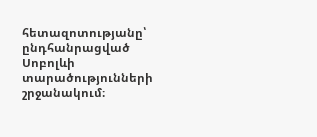հետազոտությանը՝ ընդհանրացված Սոբոլևի տարածությունների շրջանակում։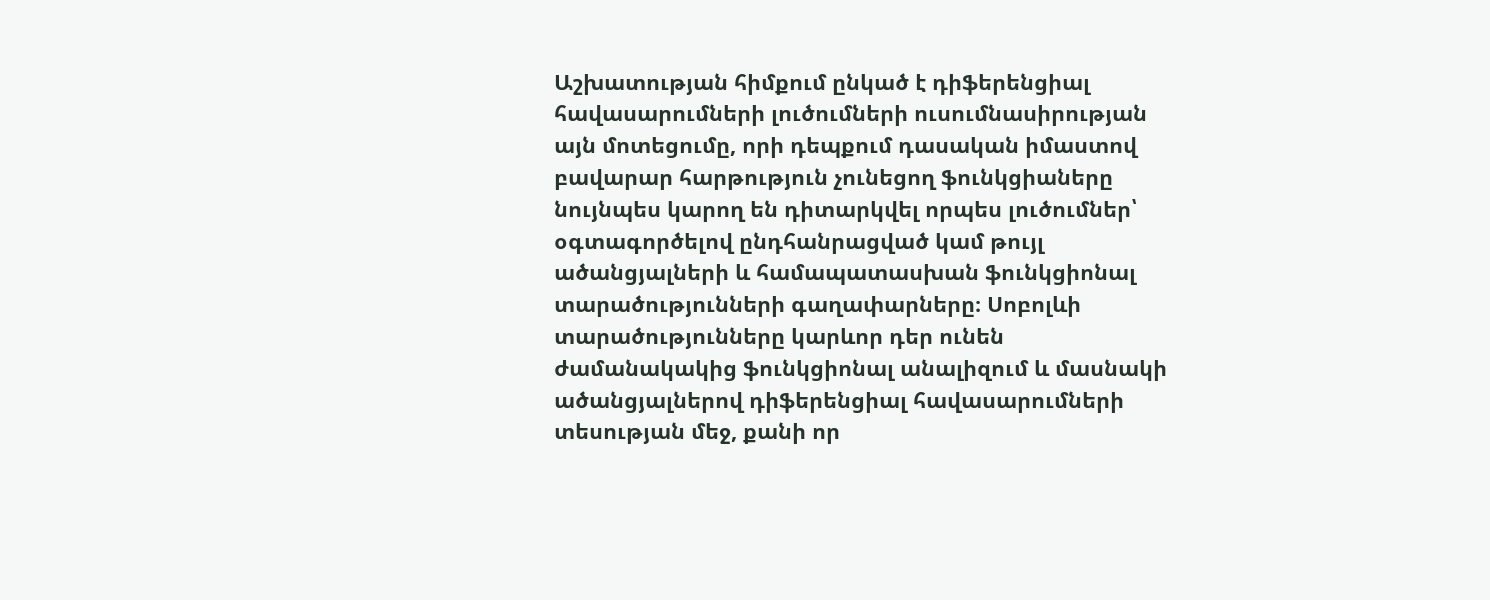Աշխատության հիմքում ընկած է դիֆերենցիալ հավասարումների լուծումների ուսումնասիրության այն մոտեցումը, որի դեպքում դասական իմաստով բավարար հարթություն չունեցող ֆունկցիաները նույնպես կարող են դիտարկվել որպես լուծումներ՝ օգտագործելով ընդհանրացված կամ թույլ ածանցյալների և համապատասխան ֆունկցիոնալ տարածությունների գաղափարները։ Սոբոլևի տարածությունները կարևոր դեր ունեն ժամանակակից ֆունկցիոնալ անալիզում և մասնակի ածանցյալներով դիֆերենցիալ հավասարումների տեսության մեջ, քանի որ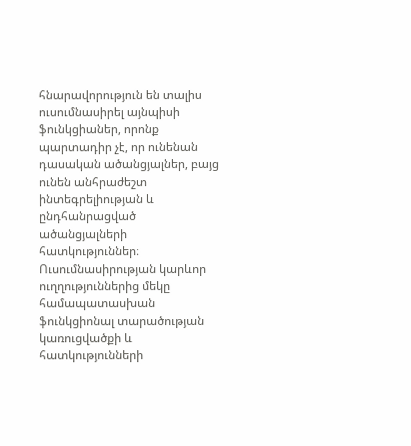հնարավորություն են տալիս ուսումնասիրել այնպիսի ֆունկցիաներ, որոնք պարտադիր չէ, որ ունենան դասական ածանցյալներ, բայց ունեն անհրաժեշտ ինտեգրելիության և ընդհանրացված ածանցյալների հատկություններ։ Ուսումնասիրության կարևոր ուղղություններից մեկը համապատասխան ֆունկցիոնալ տարածության կառուցվածքի և հատկությունների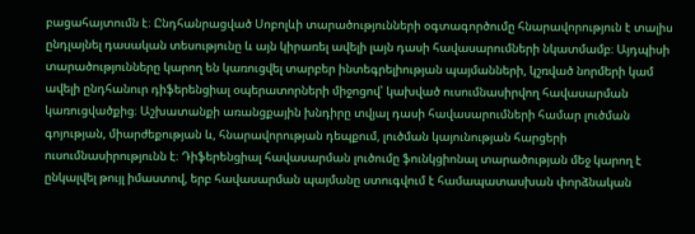բացահայտումն է։ Ընդհանրացված Սոբոլևի տարածությունների օգտագործումը հնարավորություն է տալիս ընդլայնել դասական տեսությունը և այն կիրառել ավելի լայն դասի հավասարումների նկատմամբ։ Այդպիսի տարածությունները կարող են կառուցվել տարբեր ինտեգրելիության պայմանների, կշռված նորմերի կամ ավելի ընդհանուր դիֆերենցիալ օպերատորների միջոցով՝ կախված ուսումնասիրվող հավասարման կառուցվածքից։ Աշխատանքի առանցքային խնդիրը տվյալ դասի հավասարումների համար լուծման գոյության, միարժեքության և, հնարավորության դեպքում, լուծման կայունության հարցերի ուսումնասիրությունն է։ Դիֆերենցիալ հավասարման լուծումը ֆունկցիոնալ տարածության մեջ կարող է ընկալվել թույլ իմաստով, երբ հավասարման պայմանը ստուգվում է համապատասխան փորձնական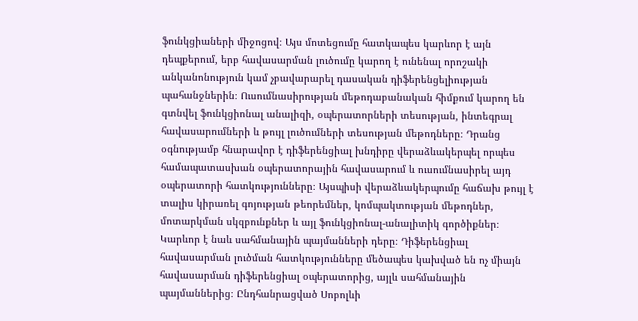ֆունկցիաների միջոցով։ Այս մոտեցումը հատկապես կարևոր է այն դեպքերում, երբ հավասարման լուծումը կարող է ունենալ որոշակի անկանոնություն կամ չբավարարել դասական դիֆերենցելիության պահանջներին։ Ուսումնասիրության մեթոդաբանական հիմքում կարող են գտնվել ֆունկցիոնալ անալիզի, օպերատորների տեսության, ինտեգրալ հավասարումների և թույլ լուծումների տեսության մեթոդները։ Դրանց օգնությամբ հնարավոր է դիֆերենցիալ խնդիրը վերաձևակերպել որպես համապատասխան օպերատորային հավասարում և ուսումնասիրել այդ օպերատորի հատկությունները։ Այսպիսի վերաձևակերպումը հաճախ թույլ է տալիս կիրառել գոյության թեորեմներ, կոմպակտության մեթոդներ, մոտարկման սկզբունքներ և այլ ֆունկցիոնալ-անալիտիկ գործիքներ։ Կարևոր է նաև սահմանային պայմանների դերը։ Դիֆերենցիալ հավասարման լուծման հատկությունները մեծապես կախված են ոչ միայն հավասարման դիֆերենցիալ օպերատորից, այլև սահմանային պայմաններից։ Ընդհանրացված Սոբոլևի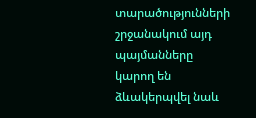տարածությունների շրջանակում այդ պայմանները կարող են ձևակերպվել նաև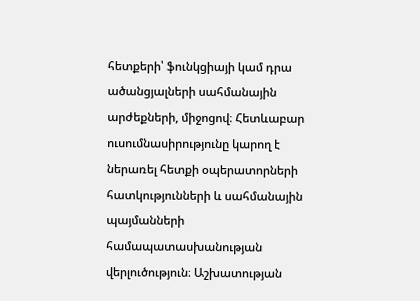հետքերի՝ ֆունկցիայի կամ դրա ածանցյալների սահմանային արժեքների, միջոցով։ Հետևաբար ուսումնասիրությունը կարող է ներառել հետքի օպերատորների հատկությունների և սահմանային պայմանների համապատասխանության վերլուծություն։ Աշխատության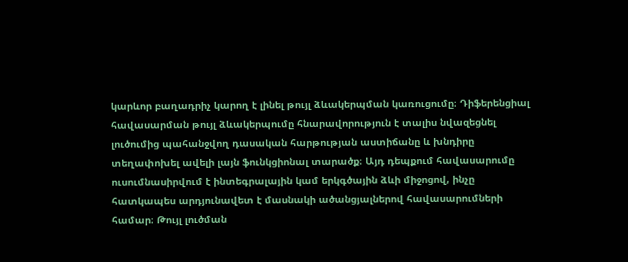կարևոր բաղադրիչ կարող է լինել թույլ ձևակերպման կառուցումը։ Դիֆերենցիալ հավասարման թույլ ձևակերպումը հնարավորություն է տալիս նվազեցնել լուծումից պահանջվող դասական հարթության աստիճանը և խնդիրը տեղափոխել ավելի լայն ֆունկցիոնալ տարածք։ Այդ դեպքում հավասարումը ուսումնասիրվում է ինտեգրալային կամ երկգծային ձևի միջոցով, ինչը հատկապես արդյունավետ է մասնակի ածանցյալներով հավասարումների համար։ Թույլ լուծման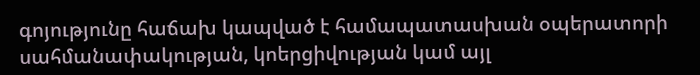գոյությունը հաճախ կապված է համապատասխան օպերատորի սահմանափակության, կոերցիվության կամ այլ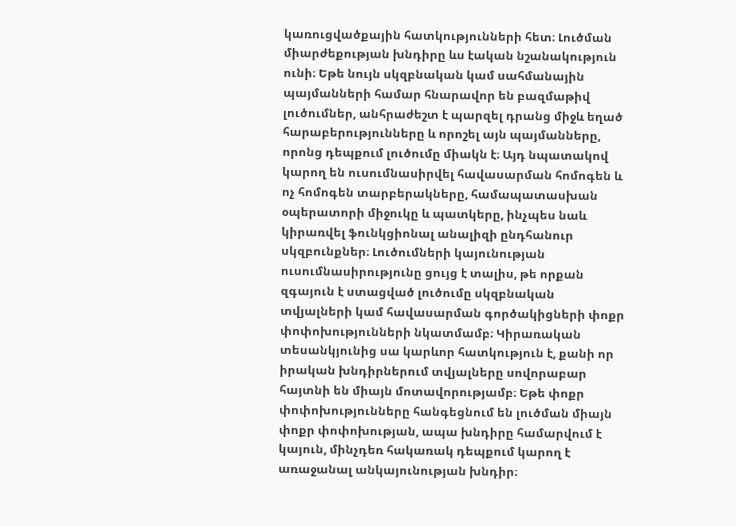կառուցվածքային հատկությունների հետ։ Լուծման միարժեքության խնդիրը ևս էական նշանակություն ունի։ Եթե նույն սկզբնական կամ սահմանային պայմանների համար հնարավոր են բազմաթիվ լուծումներ, անհրաժեշտ է պարզել դրանց միջև եղած հարաբերությունները և որոշել այն պայմանները, որոնց դեպքում լուծումը միակն է։ Այդ նպատակով կարող են ուսումնասիրվել հավասարման հոմոգեն և ոչ հոմոգեն տարբերակները, համապատասխան օպերատորի միջուկը և պատկերը, ինչպես նաև կիրառվել ֆունկցիոնալ անալիզի ընդհանուր սկզբունքներ։ Լուծումների կայունության ուսումնասիրությունը ցույց է տալիս, թե որքան զգայուն է ստացված լուծումը սկզբնական տվյալների կամ հավասարման գործակիցների փոքր փոփոխությունների նկատմամբ։ Կիրառական տեսանկյունից սա կարևոր հատկություն է, քանի որ իրական խնդիրներում տվյալները սովորաբար հայտնի են միայն մոտավորությամբ։ Եթե փոքր փոփոխությունները հանգեցնում են լուծման միայն փոքր փոփոխության, ապա խնդիրը համարվում է կայուն, մինչդեռ հակառակ դեպքում կարող է առաջանալ անկայունության խնդիր։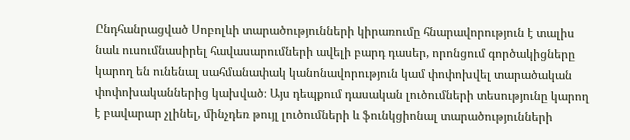Ընդհանրացված Սոբոլևի տարածությունների կիրառումը հնարավորություն է տալիս նաև ուսումնասիրել հավասարումների ավելի բարդ դասեր, որոնցում գործակիցները կարող են ունենալ սահմանափակ կանոնավորություն կամ փոփոխվել տարածական փոփոխականներից կախված։ Այս դեպքում դասական լուծումների տեսությունը կարող է բավարար չլինել, մինչդեռ թույլ լուծումների և ֆունկցիոնալ տարածությունների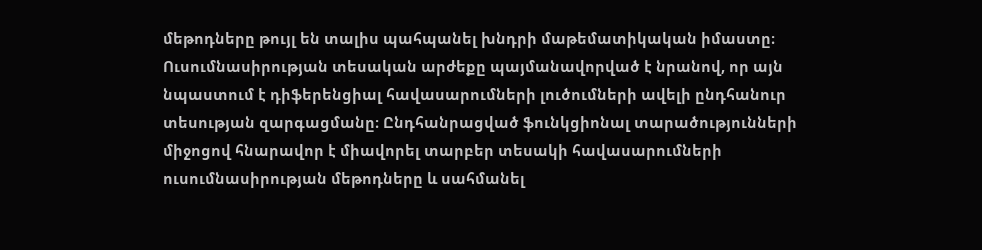մեթոդները թույլ են տալիս պահպանել խնդրի մաթեմատիկական իմաստը։ Ուսումնասիրության տեսական արժեքը պայմանավորված է նրանով, որ այն նպաստում է դիֆերենցիալ հավասարումների լուծումների ավելի ընդհանուր տեսության զարգացմանը։ Ընդհանրացված ֆունկցիոնալ տարածությունների միջոցով հնարավոր է միավորել տարբեր տեսակի հավասարումների ուսումնասիրության մեթոդները և սահմանել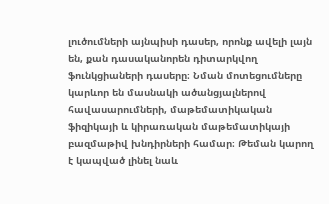լուծումների այնպիսի դասեր, որոնք ավելի լայն են, քան դասականորեն դիտարկվող ֆունկցիաների դասերը։ Նման մոտեցումները կարևոր են մասնակի ածանցյալներով հավասարումների, մաթեմատիկական ֆիզիկայի և կիրառական մաթեմատիկայի բազմաթիվ խնդիրների համար։ Թեման կարող է կապված լինել նաև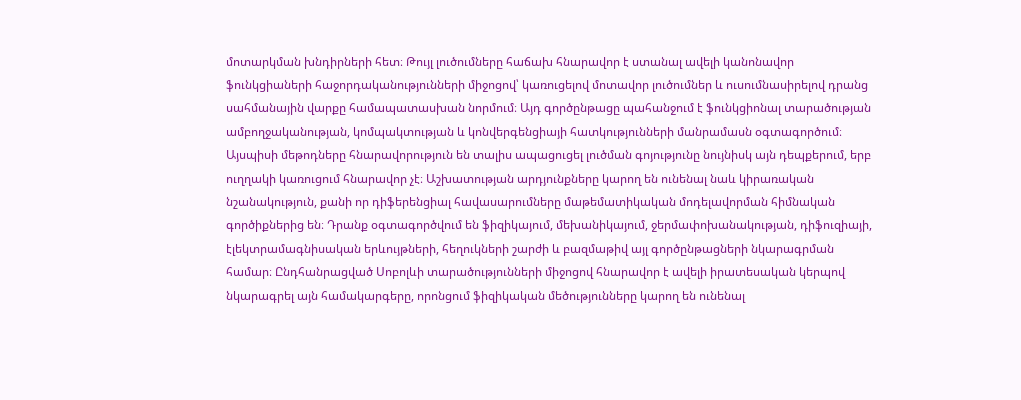մոտարկման խնդիրների հետ։ Թույլ լուծումները հաճախ հնարավոր է ստանալ ավելի կանոնավոր ֆունկցիաների հաջորդականությունների միջոցով՝ կառուցելով մոտավոր լուծումներ և ուսումնասիրելով դրանց սահմանային վարքը համապատասխան նորմում։ Այդ գործընթացը պահանջում է ֆունկցիոնալ տարածության ամբողջականության, կոմպակտության և կոնվերգենցիայի հատկությունների մանրամասն օգտագործում։ Այսպիսի մեթոդները հնարավորություն են տալիս ապացուցել լուծման գոյությունը նույնիսկ այն դեպքերում, երբ ուղղակի կառուցում հնարավոր չէ։ Աշխատության արդյունքները կարող են ունենալ նաև կիրառական նշանակություն, քանի որ դիֆերենցիալ հավասարումները մաթեմատիկական մոդելավորման հիմնական գործիքներից են։ Դրանք օգտագործվում են ֆիզիկայում, մեխանիկայում, ջերմափոխանակության, դիֆուզիայի, էլեկտրամագնիսական երևույթների, հեղուկների շարժի և բազմաթիվ այլ գործընթացների նկարագրման համար։ Ընդհանրացված Սոբոլևի տարածությունների միջոցով հնարավոր է ավելի իրատեսական կերպով նկարագրել այն համակարգերը, որոնցում ֆիզիկական մեծությունները կարող են ունենալ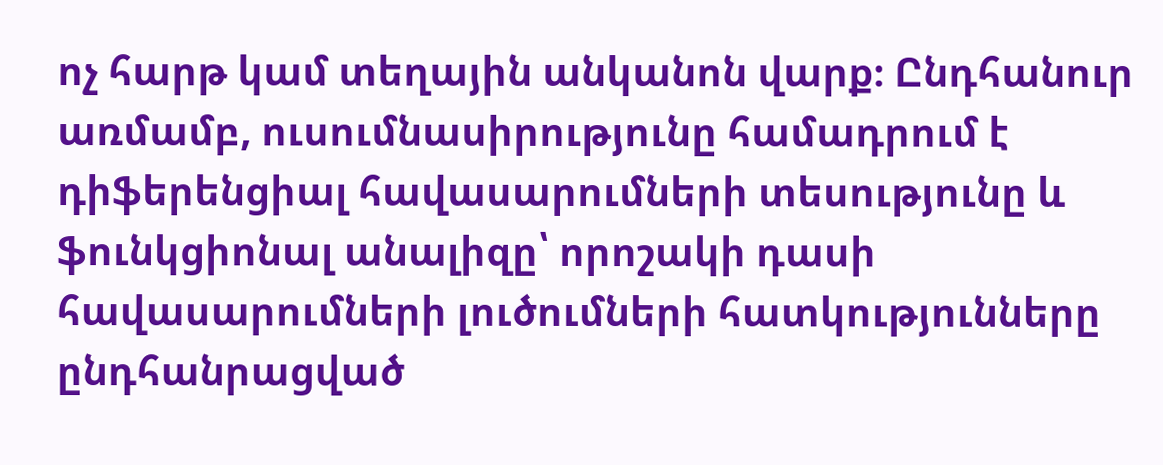ոչ հարթ կամ տեղային անկանոն վարք։ Ընդհանուր առմամբ, ուսումնասիրությունը համադրում է դիֆերենցիալ հավասարումների տեսությունը և ֆունկցիոնալ անալիզը՝ որոշակի դասի հավասարումների լուծումների հատկությունները ընդհանրացված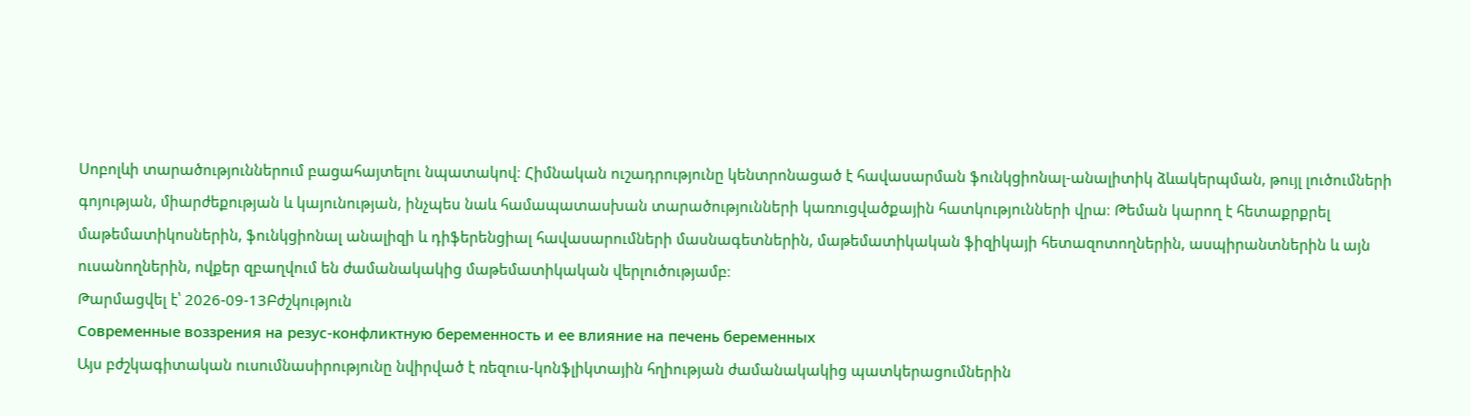Սոբոլևի տարածություններում բացահայտելու նպատակով։ Հիմնական ուշադրությունը կենտրոնացած է հավասարման ֆունկցիոնալ-անալիտիկ ձևակերպման, թույլ լուծումների գոյության, միարժեքության և կայունության, ինչպես նաև համապատասխան տարածությունների կառուցվածքային հատկությունների վրա։ Թեման կարող է հետաքրքրել մաթեմատիկոսներին, ֆունկցիոնալ անալիզի և դիֆերենցիալ հավասարումների մասնագետներին, մաթեմատիկական ֆիզիկայի հետազոտողներին, ասպիրանտներին և այն ուսանողներին, ովքեր զբաղվում են ժամանակակից մաթեմատիկական վերլուծությամբ։
Թարմացվել է՝ 2026-09-13Բժշկություն
Современные воззрения на резус-конфликтную беременность и ее влияние на печень беременных
Այս բժշկագիտական ուսումնասիրությունը նվիրված է ռեզուս-կոնֆլիկտային հղիության ժամանակակից պատկերացումներին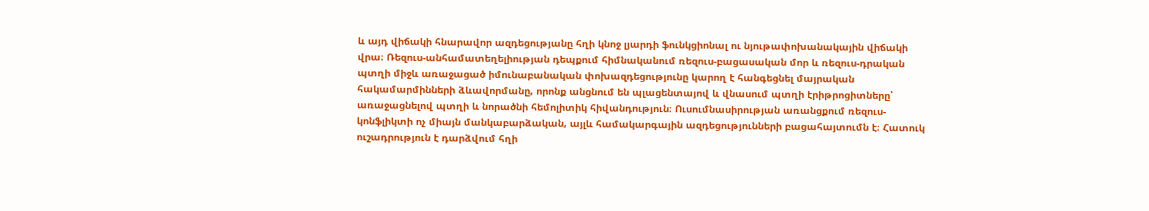և այդ վիճակի հնարավոր ազդեցությանը հղի կնոջ լյարդի ֆունկցիոնալ ու նյութափոխանակային վիճակի վրա։ Ռեզուս-անհամատեղելիության դեպքում հիմնականում ռեզուս-բացասական մոր և ռեզուս-դրական պտղի միջև առաջացած իմունաբանական փոխազդեցությունը կարող է հանգեցնել մայրական հակամարմինների ձևավորմանը, որոնք անցնում են պլացենտայով և վնասում պտղի էրիթրոցիտները՝ առաջացնելով պտղի և նորածնի հեմոլիտիկ հիվանդություն։ Ուսումնասիրության առանցքում ռեզուս-կոնֆլիկտի ոչ միայն մանկաբարձական, այլև համակարգային ազդեցությունների բացահայտումն է։ Հատուկ ուշադրություն է դարձվում հղի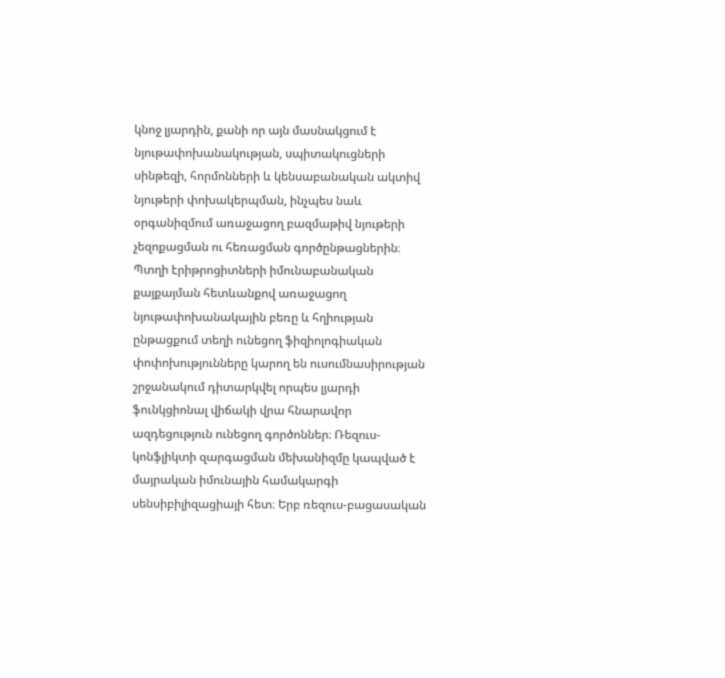կնոջ լյարդին, քանի որ այն մասնակցում է նյութափոխանակության, սպիտակուցների սինթեզի, հորմոնների և կենսաբանական ակտիվ նյութերի փոխակերպման, ինչպես նաև օրգանիզմում առաջացող բազմաթիվ նյութերի չեզոքացման ու հեռացման գործընթացներին։ Պտղի էրիթրոցիտների իմունաբանական քայքայման հետևանքով առաջացող նյութափոխանակային բեռը և հղիության ընթացքում տեղի ունեցող ֆիզիոլոգիական փոփոխությունները կարող են ուսումնասիրության շրջանակում դիտարկվել որպես լյարդի ֆունկցիոնալ վիճակի վրա հնարավոր ազդեցություն ունեցող գործոններ։ Ռեզուս-կոնֆլիկտի զարգացման մեխանիզմը կապված է մայրական իմունային համակարգի սենսիբիլիզացիայի հետ։ Երբ ռեզուս-բացասական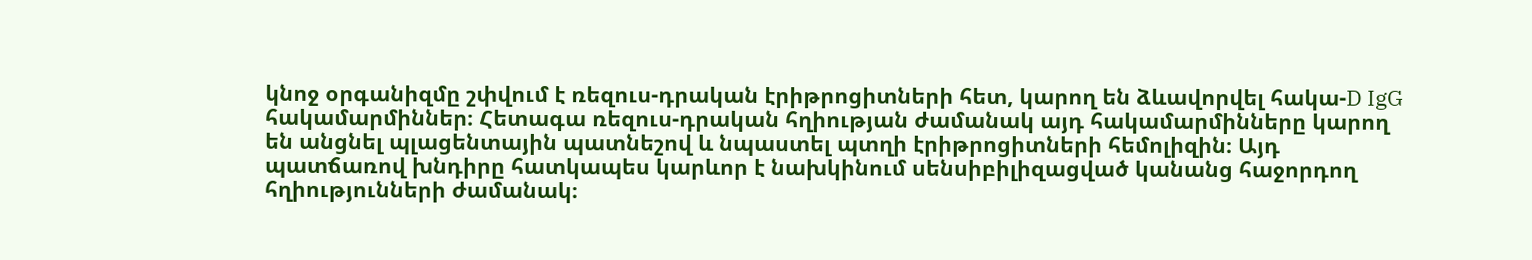կնոջ օրգանիզմը շփվում է ռեզուս-դրական էրիթրոցիտների հետ, կարող են ձևավորվել հակա-D IgG հակամարմիններ։ Հետագա ռեզուս-դրական հղիության ժամանակ այդ հակամարմինները կարող են անցնել պլացենտային պատնեշով և նպաստել պտղի էրիթրոցիտների հեմոլիզին։ Այդ պատճառով խնդիրը հատկապես կարևոր է նախկինում սենսիբիլիզացված կանանց հաջորդող հղիությունների ժամանակ։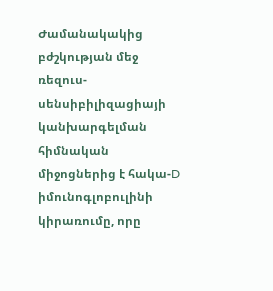Ժամանակակից բժշկության մեջ ռեզուս-սենսիբիլիզացիայի կանխարգելման հիմնական միջոցներից է հակա-D իմունոգլոբուլինի կիրառումը, որը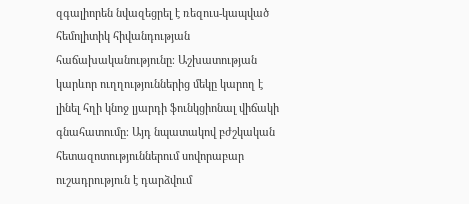զգալիորեն նվազեցրել է ռեզուս-կապված հեմոլիտիկ հիվանդության հաճախականությունը։ Աշխատության կարևոր ուղղություններից մեկը կարող է լինել հղի կնոջ լյարդի ֆունկցիոնալ վիճակի գնահատումը։ Այդ նպատակով բժշկական հետազոտություններում սովորաբար ուշադրություն է դարձվում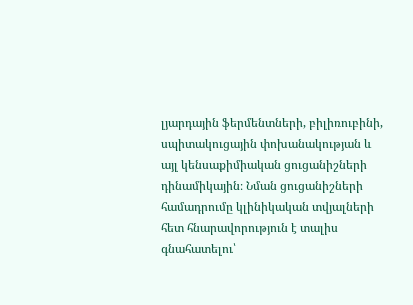լյարդային ֆերմենտների, բիլիռուբինի, սպիտակուցային փոխանակության և այլ կենսաքիմիական ցուցանիշների դինամիկային։ Նման ցուցանիշների համադրումը կլինիկական տվյալների հետ հնարավորություն է տալիս գնահատելու՝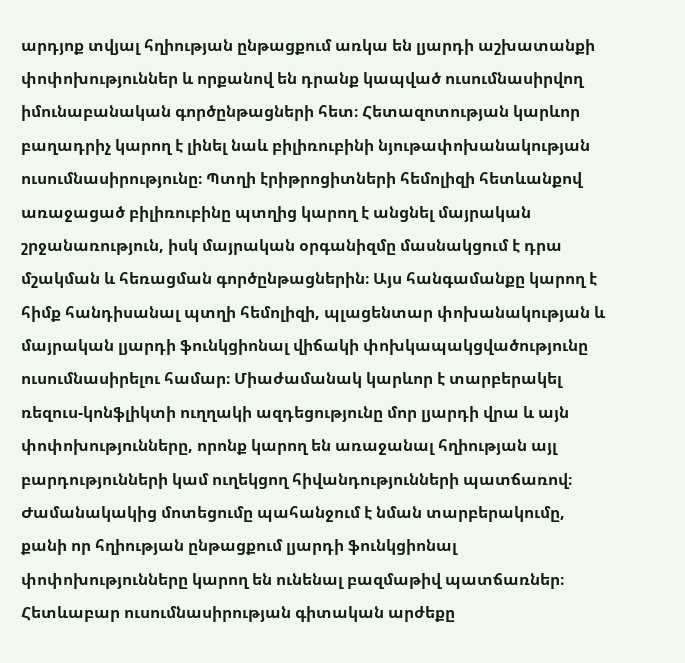արդյոք տվյալ հղիության ընթացքում առկա են լյարդի աշխատանքի փոփոխություններ և որքանով են դրանք կապված ուսումնասիրվող իմունաբանական գործընթացների հետ։ Հետազոտության կարևոր բաղադրիչ կարող է լինել նաև բիլիռուբինի նյութափոխանակության ուսումնասիրությունը։ Պտղի էրիթրոցիտների հեմոլիզի հետևանքով առաջացած բիլիռուբինը պտղից կարող է անցնել մայրական շրջանառություն, իսկ մայրական օրգանիզմը մասնակցում է դրա մշակման և հեռացման գործընթացներին։ Այս հանգամանքը կարող է հիմք հանդիսանալ պտղի հեմոլիզի, պլացենտար փոխանակության և մայրական լյարդի ֆունկցիոնալ վիճակի փոխկապակցվածությունը ուսումնասիրելու համար։ Միաժամանակ կարևոր է տարբերակել ռեզուս-կոնֆլիկտի ուղղակի ազդեցությունը մոր լյարդի վրա և այն փոփոխությունները, որոնք կարող են առաջանալ հղիության այլ բարդությունների կամ ուղեկցող հիվանդությունների պատճառով։ Ժամանակակից մոտեցումը պահանջում է նման տարբերակումը, քանի որ հղիության ընթացքում լյարդի ֆունկցիոնալ փոփոխությունները կարող են ունենալ բազմաթիվ պատճառներ։ Հետևաբար ուսումնասիրության գիտական արժեքը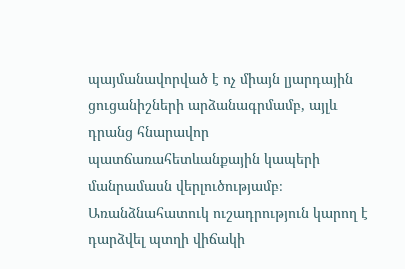պայմանավորված է ոչ միայն լյարդային ցուցանիշների արձանագրմամբ, այլև դրանց հնարավոր պատճառահետևանքային կապերի մանրամասն վերլուծությամբ։ Առանձնահատուկ ուշադրություն կարող է դարձվել պտղի վիճակի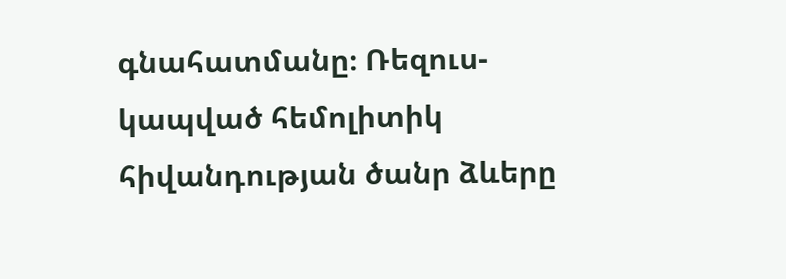գնահատմանը։ Ռեզուս-կապված հեմոլիտիկ հիվանդության ծանր ձևերը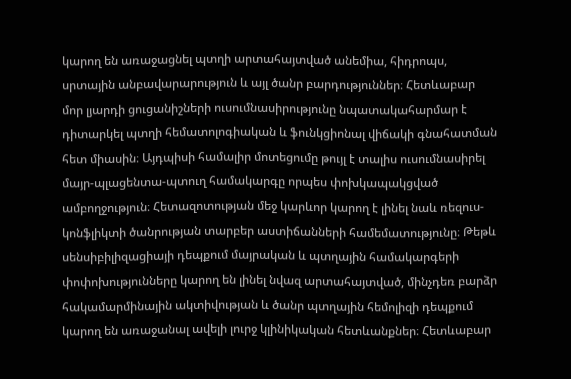կարող են առաջացնել պտղի արտահայտված անեմիա, հիդրոպս, սրտային անբավարարություն և այլ ծանր բարդություններ։ Հետևաբար մոր լյարդի ցուցանիշների ուսումնասիրությունը նպատակահարմար է դիտարկել պտղի հեմատոլոգիական և ֆունկցիոնալ վիճակի գնահատման հետ միասին։ Այդպիսի համալիր մոտեցումը թույլ է տալիս ուսումնասիրել մայր-պլացենտա-պտուղ համակարգը որպես փոխկապակցված ամբողջություն։ Հետազոտության մեջ կարևոր կարող է լինել նաև ռեզուս-կոնֆլիկտի ծանրության տարբեր աստիճանների համեմատությունը։ Թեթև սենսիբիլիզացիայի դեպքում մայրական և պտղային համակարգերի փոփոխությունները կարող են լինել նվազ արտահայտված, մինչդեռ բարձր հակամարմինային ակտիվության և ծանր պտղային հեմոլիզի դեպքում կարող են առաջանալ ավելի լուրջ կլինիկական հետևանքներ։ Հետևաբար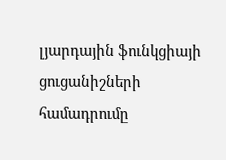լյարդային ֆունկցիայի ցուցանիշների համադրումը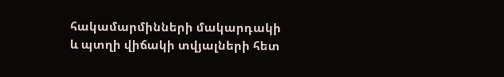հակամարմինների մակարդակի և պտղի վիճակի տվյալների հետ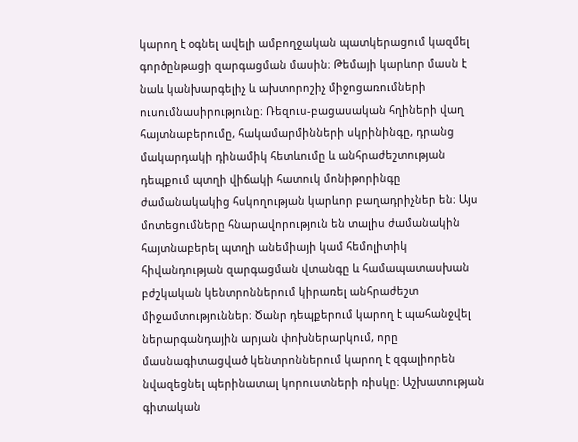կարող է օգնել ավելի ամբողջական պատկերացում կազմել գործընթացի զարգացման մասին։ Թեմայի կարևոր մասն է նաև կանխարգելիչ և ախտորոշիչ միջոցառումների ուսումնասիրությունը։ Ռեզուս-բացասական հղիների վաղ հայտնաբերումը, հակամարմինների սկրինինգը, դրանց մակարդակի դինամիկ հետևումը և անհրաժեշտության դեպքում պտղի վիճակի հատուկ մոնիթորինգը ժամանակակից հսկողության կարևոր բաղադրիչներ են։ Այս մոտեցումները հնարավորություն են տալիս ժամանակին հայտնաբերել պտղի անեմիայի կամ հեմոլիտիկ հիվանդության զարգացման վտանգը և համապատասխան բժշկական կենտրոններում կիրառել անհրաժեշտ միջամտություններ։ Ծանր դեպքերում կարող է պահանջվել ներարգանդային արյան փոխներարկում, որը մասնագիտացված կենտրոններում կարող է զգալիորեն նվազեցնել պերինատալ կորուստների ռիսկը։ Աշխատության գիտական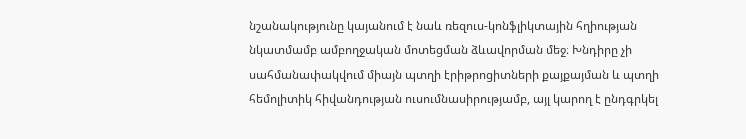նշանակությունը կայանում է նաև ռեզուս-կոնֆլիկտային հղիության նկատմամբ ամբողջական մոտեցման ձևավորման մեջ։ Խնդիրը չի սահմանափակվում միայն պտղի էրիթրոցիտների քայքայման և պտղի հեմոլիտիկ հիվանդության ուսումնասիրությամբ, այլ կարող է ընդգրկել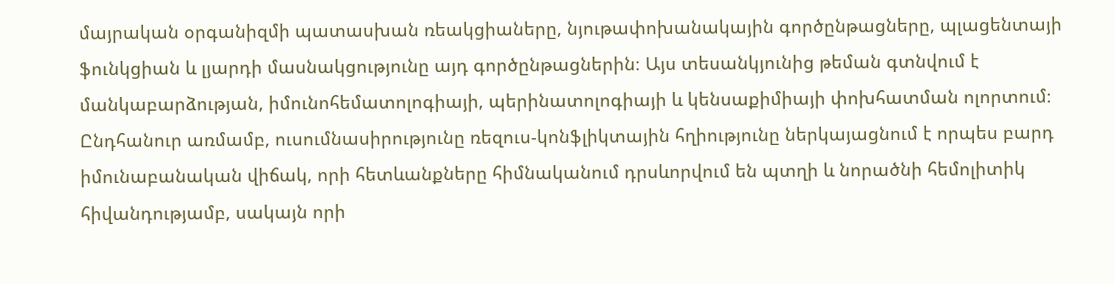մայրական օրգանիզմի պատասխան ռեակցիաները, նյութափոխանակային գործընթացները, պլացենտայի ֆունկցիան և լյարդի մասնակցությունը այդ գործընթացներին։ Այս տեսանկյունից թեման գտնվում է մանկաբարձության, իմունոհեմատոլոգիայի, պերինատոլոգիայի և կենսաքիմիայի փոխհատման ոլորտում։ Ընդհանուր առմամբ, ուսումնասիրությունը ռեզուս-կոնֆլիկտային հղիությունը ներկայացնում է որպես բարդ իմունաբանական վիճակ, որի հետևանքները հիմնականում դրսևորվում են պտղի և նորածնի հեմոլիտիկ հիվանդությամբ, սակայն որի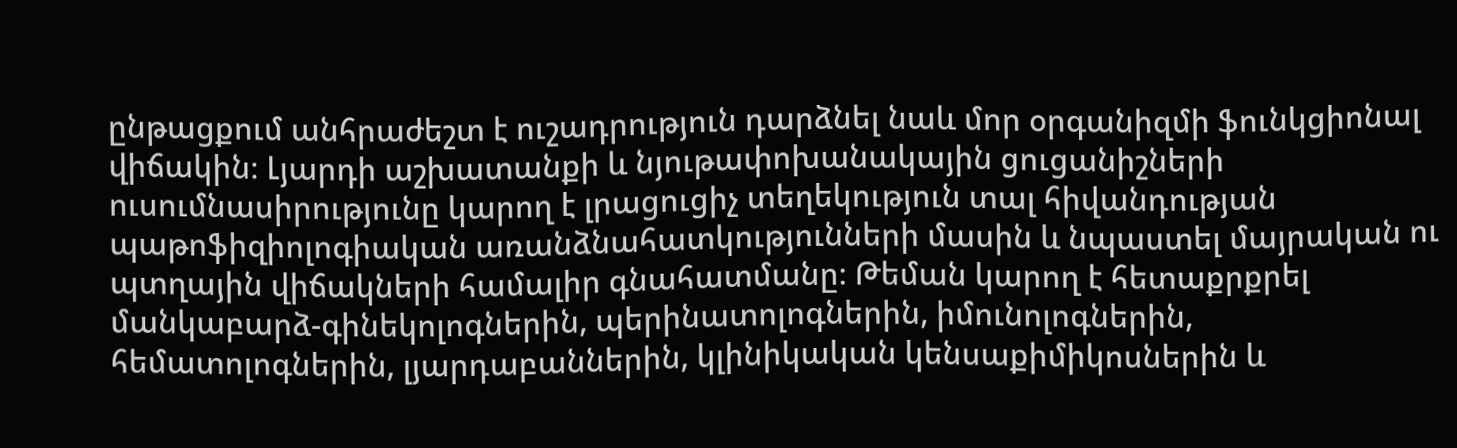ընթացքում անհրաժեշտ է ուշադրություն դարձնել նաև մոր օրգանիզմի ֆունկցիոնալ վիճակին։ Լյարդի աշխատանքի և նյութափոխանակային ցուցանիշների ուսումնասիրությունը կարող է լրացուցիչ տեղեկություն տալ հիվանդության պաթոֆիզիոլոգիական առանձնահատկությունների մասին և նպաստել մայրական ու պտղային վիճակների համալիր գնահատմանը։ Թեման կարող է հետաքրքրել մանկաբարձ-գինեկոլոգներին, պերինատոլոգներին, իմունոլոգներին, հեմատոլոգներին, լյարդաբաններին, կլինիկական կենսաքիմիկոսներին և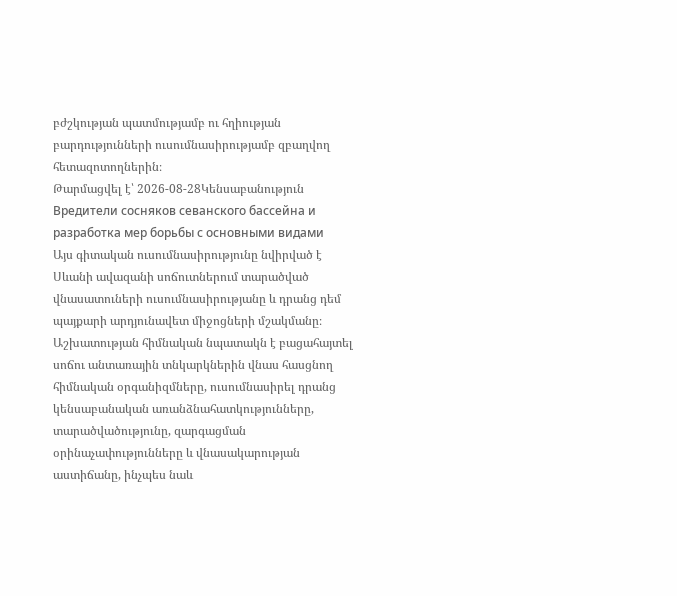բժշկության պատմությամբ ու հղիության բարդությունների ուսումնասիրությամբ զբաղվող հետազոտողներին։
Թարմացվել է՝ 2026-08-28Կենսաբանություն
Вредители сосняков севанского бассейна и разработка мep борьбы с основными видами
Այս գիտական ուսումնասիրությունը նվիրված է Սևանի ավազանի սոճուտներում տարածված վնասատուների ուսումնասիրությանը և դրանց դեմ պայքարի արդյունավետ միջոցների մշակմանը։ Աշխատության հիմնական նպատակն է բացահայտել սոճու անտառային տնկարկներին վնաս հասցնող հիմնական օրգանիզմները, ուսումնասիրել դրանց կենսաբանական առանձնահատկությունները, տարածվածությունը, զարգացման օրինաչափությունները և վնասակարության աստիճանը, ինչպես նաև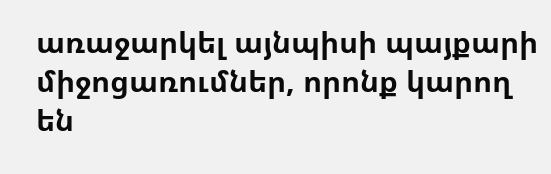առաջարկել այնպիսի պայքարի միջոցառումներ, որոնք կարող են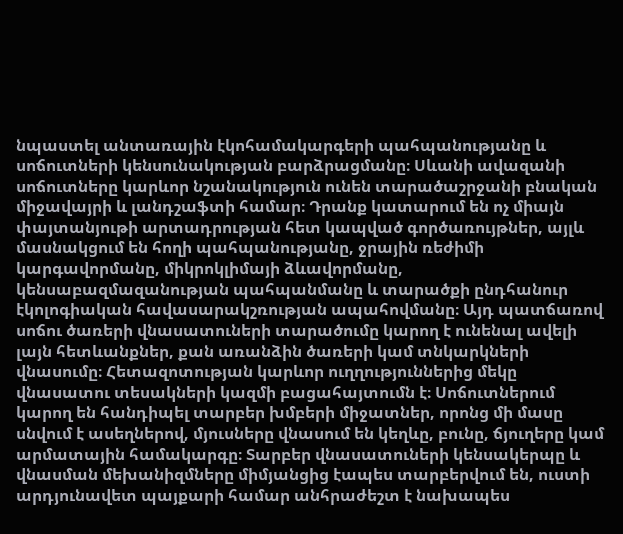նպաստել անտառային էկոհամակարգերի պահպանությանը և սոճուտների կենսունակության բարձրացմանը։ Սևանի ավազանի սոճուտները կարևոր նշանակություն ունեն տարածաշրջանի բնական միջավայրի և լանդշաֆտի համար։ Դրանք կատարում են ոչ միայն փայտանյութի արտադրության հետ կապված գործառույթներ, այլև մասնակցում են հողի պահպանությանը, ջրային ռեժիմի կարգավորմանը, միկրոկլիմայի ձևավորմանը, կենսաբազմազանության պահպանմանը և տարածքի ընդհանուր էկոլոգիական հավասարակշռության ապահովմանը։ Այդ պատճառով սոճու ծառերի վնասատուների տարածումը կարող է ունենալ ավելի լայն հետևանքներ, քան առանձին ծառերի կամ տնկարկների վնասումը։ Հետազոտության կարևոր ուղղություններից մեկը վնասատու տեսակների կազմի բացահայտումն է։ Սոճուտներում կարող են հանդիպել տարբեր խմբերի միջատներ, որոնց մի մասը սնվում է ասեղներով, մյուսները վնասում են կեղևը, բունը, ճյուղերը կամ արմատային համակարգը։ Տարբեր վնասատուների կենսակերպը և վնասման մեխանիզմները միմյանցից էապես տարբերվում են, ուստի արդյունավետ պայքարի համար անհրաժեշտ է նախապես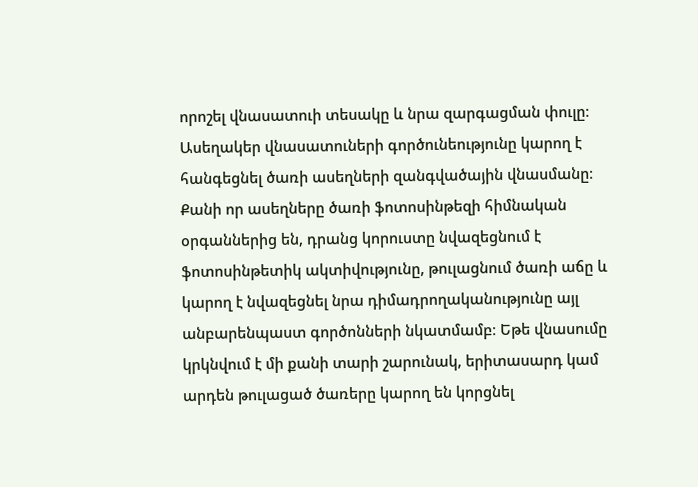որոշել վնասատուի տեսակը և նրա զարգացման փուլը։ Ասեղակեր վնասատուների գործունեությունը կարող է հանգեցնել ծառի ասեղների զանգվածային վնասմանը։ Քանի որ ասեղները ծառի ֆոտոսինթեզի հիմնական օրգաններից են, դրանց կորուստը նվազեցնում է ֆոտոսինթետիկ ակտիվությունը, թուլացնում ծառի աճը և կարող է նվազեցնել նրա դիմադրողականությունը այլ անբարենպաստ գործոնների նկատմամբ։ Եթե վնասումը կրկնվում է մի քանի տարի շարունակ, երիտասարդ կամ արդեն թուլացած ծառերը կարող են կորցնել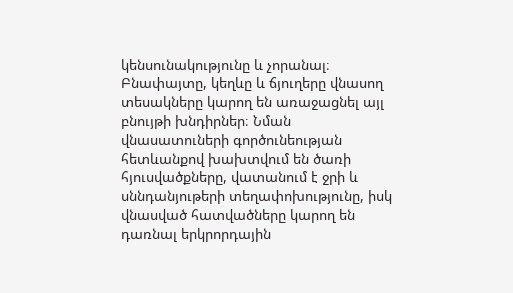կենսունակությունը և չորանալ։ Բնափայտը, կեղևը և ճյուղերը վնասող տեսակները կարող են առաջացնել այլ բնույթի խնդիրներ։ Նման վնասատուների գործունեության հետևանքով խախտվում են ծառի հյուսվածքները, վատանում է ջրի և սննդանյութերի տեղափոխությունը, իսկ վնասված հատվածները կարող են դառնալ երկրորդային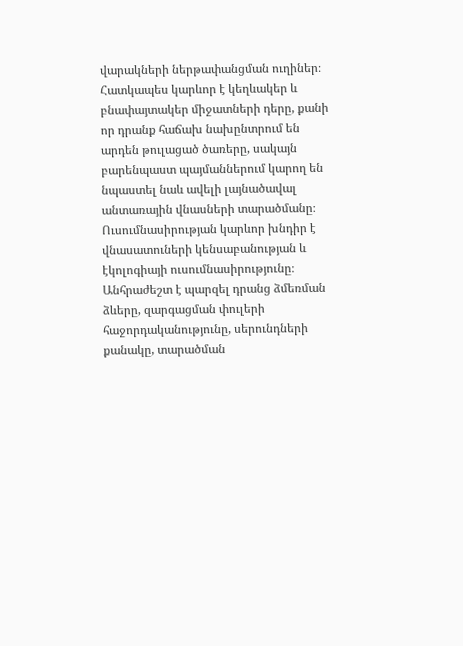վարակների ներթափանցման ուղիներ։ Հատկապես կարևոր է կեղևակեր և բնափայտակեր միջատների դերը, քանի որ դրանք հաճախ նախընտրում են արդեն թուլացած ծառերը, սակայն բարենպաստ պայմաններում կարող են նպաստել նաև ավելի լայնածավալ անտառային վնասների տարածմանը։ Ուսումնասիրության կարևոր խնդիր է վնասատուների կենսաբանության և էկոլոգիայի ուսումնասիրությունը։ Անհրաժեշտ է պարզել դրանց ձմեռման ձևերը, զարգացման փուլերի հաջորդականությունը, սերունդների քանակը, տարածման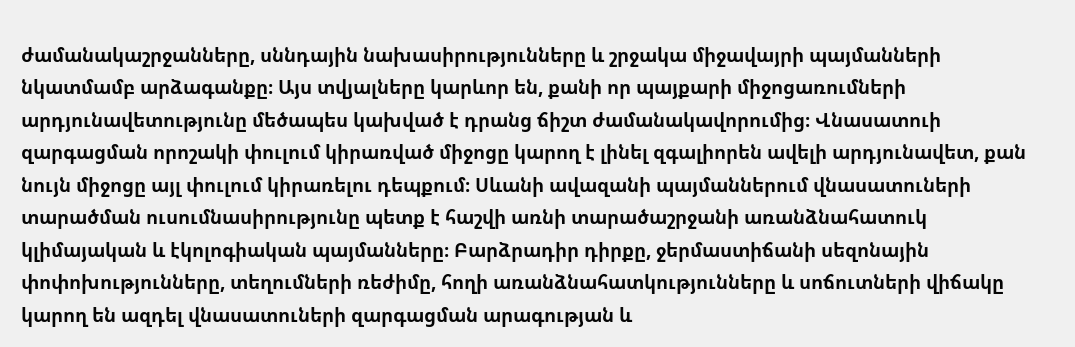ժամանակաշրջանները, սննդային նախասիրությունները և շրջակա միջավայրի պայմանների նկատմամբ արձագանքը։ Այս տվյալները կարևոր են, քանի որ պայքարի միջոցառումների արդյունավետությունը մեծապես կախված է դրանց ճիշտ ժամանակավորումից։ Վնասատուի զարգացման որոշակի փուլում կիրառված միջոցը կարող է լինել զգալիորեն ավելի արդյունավետ, քան նույն միջոցը այլ փուլում կիրառելու դեպքում։ Սևանի ավազանի պայմաններում վնասատուների տարածման ուսումնասիրությունը պետք է հաշվի առնի տարածաշրջանի առանձնահատուկ կլիմայական և էկոլոգիական պայմանները։ Բարձրադիր դիրքը, ջերմաստիճանի սեզոնային փոփոխությունները, տեղումների ռեժիմը, հողի առանձնահատկությունները և սոճուտների վիճակը կարող են ազդել վնասատուների զարգացման արագության և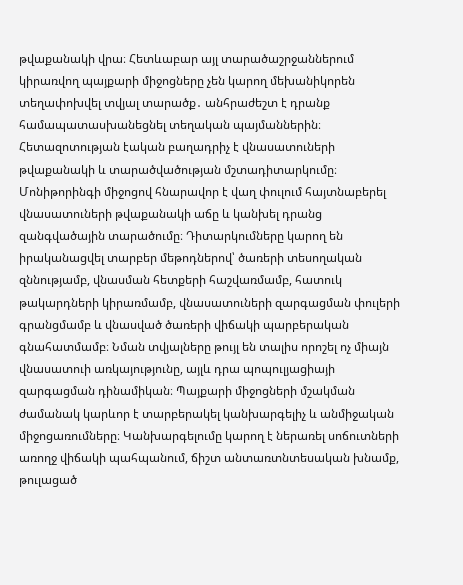թվաքանակի վրա։ Հետևաբար այլ տարածաշրջաններում կիրառվող պայքարի միջոցները չեն կարող մեխանիկորեն տեղափոխվել տվյալ տարածք․ անհրաժեշտ է դրանք համապատասխանեցնել տեղական պայմաններին։ Հետազոտության էական բաղադրիչ է վնասատուների թվաքանակի և տարածվածության մշտադիտարկումը։ Մոնիթորինգի միջոցով հնարավոր է վաղ փուլում հայտնաբերել վնասատուների թվաքանակի աճը և կանխել դրանց զանգվածային տարածումը։ Դիտարկումները կարող են իրականացվել տարբեր մեթոդներով՝ ծառերի տեսողական զննությամբ, վնասման հետքերի հաշվառմամբ, հատուկ թակարդների կիրառմամբ, վնասատուների զարգացման փուլերի գրանցմամբ և վնասված ծառերի վիճակի պարբերական գնահատմամբ։ Նման տվյալները թույլ են տալիս որոշել ոչ միայն վնասատուի առկայությունը, այլև դրա պոպուլյացիայի զարգացման դինամիկան։ Պայքարի միջոցների մշակման ժամանակ կարևոր է տարբերակել կանխարգելիչ և անմիջական միջոցառումները։ Կանխարգելումը կարող է ներառել սոճուտների առողջ վիճակի պահպանում, ճիշտ անտառտնտեսական խնամք, թուլացած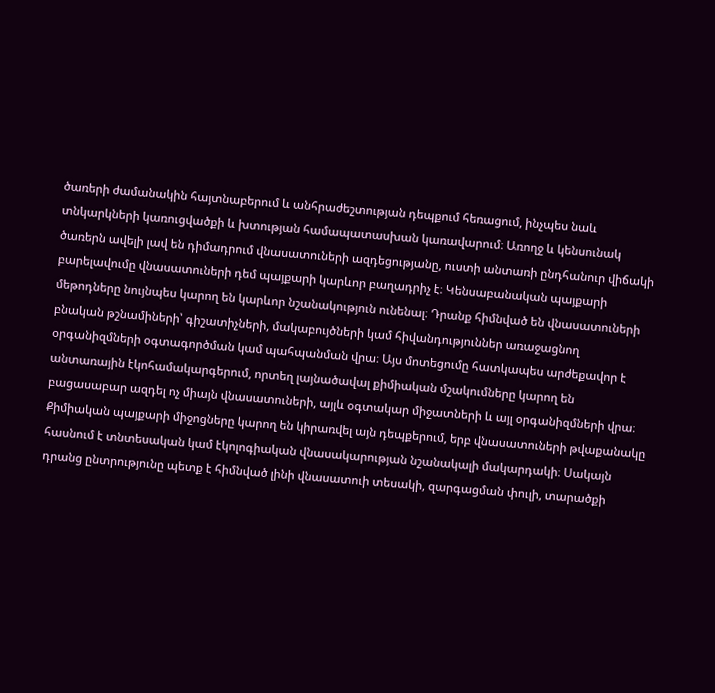ծառերի ժամանակին հայտնաբերում և անհրաժեշտության դեպքում հեռացում, ինչպես նաև տնկարկների կառուցվածքի և խտության համապատասխան կառավարում։ Առողջ և կենսունակ ծառերն ավելի լավ են դիմադրում վնասատուների ազդեցությանը, ուստի անտառի ընդհանուր վիճակի բարելավումը վնասատուների դեմ պայքարի կարևոր բաղադրիչ է։ Կենսաբանական պայքարի մեթոդները նույնպես կարող են կարևոր նշանակություն ունենալ։ Դրանք հիմնված են վնասատուների բնական թշնամիների՝ գիշատիչների, մակաբույծների կամ հիվանդություններ առաջացնող օրգանիզմների օգտագործման կամ պահպանման վրա։ Այս մոտեցումը հատկապես արժեքավոր է անտառային էկոհամակարգերում, որտեղ լայնածավալ քիմիական մշակումները կարող են բացասաբար ազդել ոչ միայն վնասատուների, այլև օգտակար միջատների և այլ օրգանիզմների վրա։ Քիմիական պայքարի միջոցները կարող են կիրառվել այն դեպքերում, երբ վնասատուների թվաքանակը հասնում է տնտեսական կամ էկոլոգիական վնասակարության նշանակալի մակարդակի։ Սակայն դրանց ընտրությունը պետք է հիմնված լինի վնասատուի տեսակի, զարգացման փուլի, տարածքի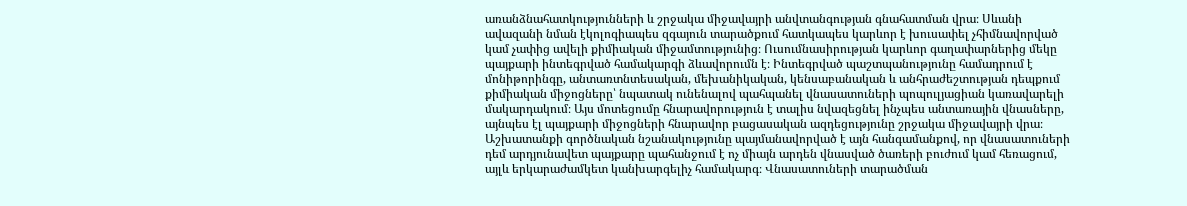առանձնահատկությունների և շրջակա միջավայրի անվտանգության գնահատման վրա։ Սևանի ավազանի նման էկոլոգիապես զգայուն տարածքում հատկապես կարևոր է խուսափել չհիմնավորված կամ չափից ավելի քիմիական միջամտությունից։ Ուսումնասիրության կարևոր գաղափարներից մեկը պայքարի ինտեգրված համակարգի ձևավորումն է։ Ինտեգրված պաշտպանությունը համադրում է մոնիթորինգը, անտառտնտեսական, մեխանիկական, կենսաբանական և անհրաժեշտության դեպքում քիմիական միջոցները՝ նպատակ ունենալով պահպանել վնասատուների պոպուլյացիան կառավարելի մակարդակում։ Այս մոտեցումը հնարավորություն է տալիս նվազեցնել ինչպես անտառային վնասները, այնպես էլ պայքարի միջոցների հնարավոր բացասական ազդեցությունը շրջակա միջավայրի վրա։ Աշխատանքի գործնական նշանակությունը պայմանավորված է այն հանգամանքով, որ վնասատուների դեմ արդյունավետ պայքարը պահանջում է ոչ միայն արդեն վնասված ծառերի բուժում կամ հեռացում, այլև երկարաժամկետ կանխարգելիչ համակարգ։ Վնասատուների տարածման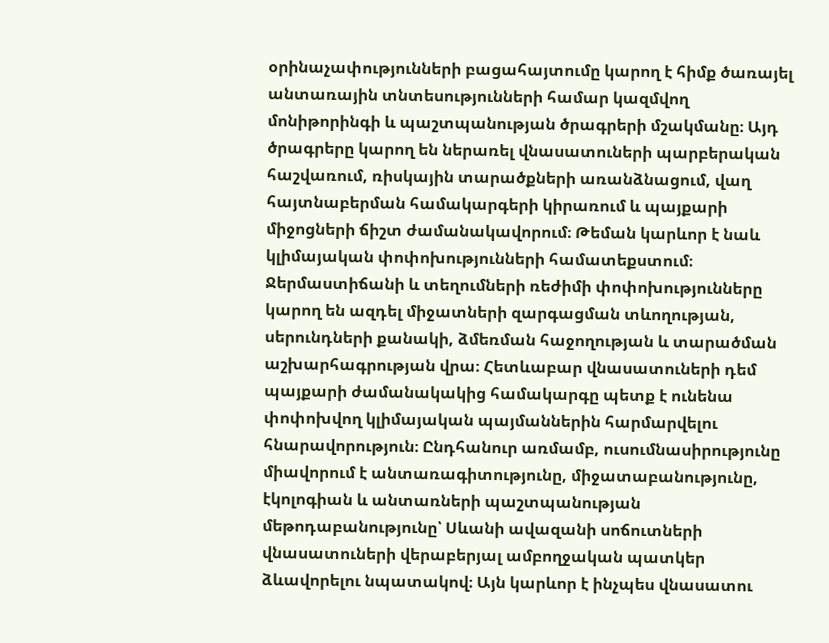օրինաչափությունների բացահայտումը կարող է հիմք ծառայել անտառային տնտեսությունների համար կազմվող մոնիթորինգի և պաշտպանության ծրագրերի մշակմանը։ Այդ ծրագրերը կարող են ներառել վնասատուների պարբերական հաշվառում, ռիսկային տարածքների առանձնացում, վաղ հայտնաբերման համակարգերի կիրառում և պայքարի միջոցների ճիշտ ժամանակավորում։ Թեման կարևոր է նաև կլիմայական փոփոխությունների համատեքստում։ Ջերմաստիճանի և տեղումների ռեժիմի փոփոխությունները կարող են ազդել միջատների զարգացման տևողության, սերունդների քանակի, ձմեռման հաջողության և տարածման աշխարհագրության վրա։ Հետևաբար վնասատուների դեմ պայքարի ժամանակակից համակարգը պետք է ունենա փոփոխվող կլիմայական պայմաններին հարմարվելու հնարավորություն։ Ընդհանուր առմամբ, ուսումնասիրությունը միավորում է անտառագիտությունը, միջատաբանությունը, էկոլոգիան և անտառների պաշտպանության մեթոդաբանությունը՝ Սևանի ավազանի սոճուտների վնասատուների վերաբերյալ ամբողջական պատկեր ձևավորելու նպատակով։ Այն կարևոր է ինչպես վնասատու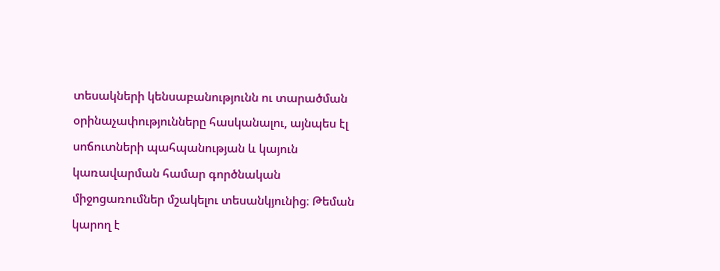տեսակների կենսաբանությունն ու տարածման օրինաչափությունները հասկանալու, այնպես էլ սոճուտների պահպանության և կայուն կառավարման համար գործնական միջոցառումներ մշակելու տեսանկյունից։ Թեման կարող է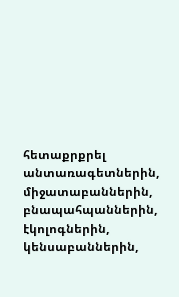հետաքրքրել անտառագետներին, միջատաբաններին, բնապահպաններին, էկոլոգներին, կենսաբաններին,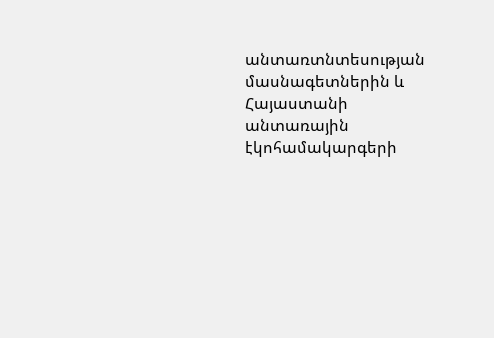անտառտնտեսության մասնագետներին և Հայաստանի անտառային էկոհամակարգերի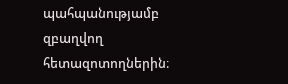պահպանությամբ զբաղվող հետազոտողներին։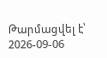Թարմացվել է՝ 2026-09-06